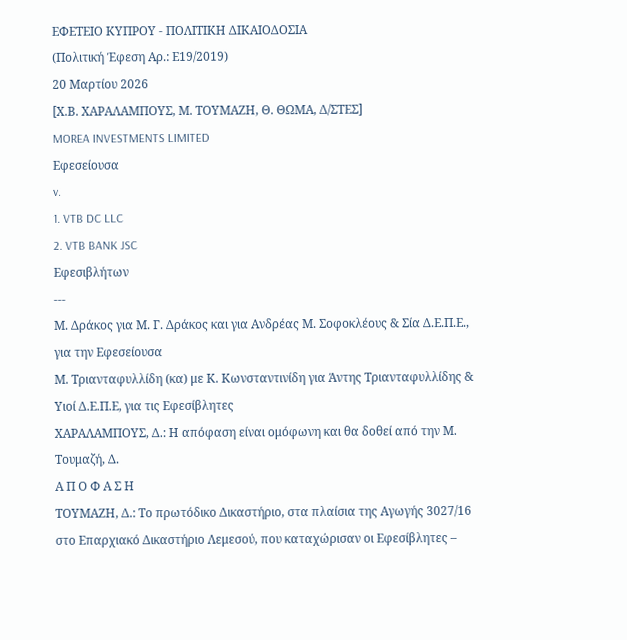ΕΦΕΤΕΙΟ ΚΥΠΡΟΥ ‑ ΠΟΛΙΤΙΚΗ ΔΙΚΑΙΟΔΟΣΙΑ
(Πολιτική Έφεση Αρ.: Ε19/2019)
20 Μαρτίου 2026
[Χ.Β. ΧΑΡΑΛΑΜΠΟΥΣ, Μ. ΤΟΥΜΑΖΗ, Θ. ΘΩΜΑ, Δ/ΣΤΕΣ]
MOREA INVESTMENTS LIMITED
Εφεσείουσα
v.
1. VTB DC LLC
2. VTB BANK JSC
Εφεσιβλήτων
---
Μ. Δράκος για Μ. Γ. Δράκος και για Ανδρέας Μ. Σοφοκλέους & Σία Δ.Ε.Π.Ε., για την Εφεσείουσα
Μ. Τριανταφυλλίδη (κα) με Κ. Κωνσταντινίδη για Άντης Τριανταφυλλίδης & Υιοί Δ.Ε.Π.Ε, για τις Εφεσίβλητες
ΧΑΡΑΛΑΜΠΟΥΣ, Δ.: Η απόφαση είναι ομόφωνη και θα δοθεί από την Μ. Τουμαζή, Δ.
Α Π Ο Φ Α Σ Η
ΤΟΥΜΑΖΗ, Δ.: Το πρωτόδικο Δικαστήριο, στα πλαίσια της Αγωγής 3027/16 στο Επαρχιακό Δικαστήριο Λεμεσού, που καταχώρισαν οι Εφεσίβλητες –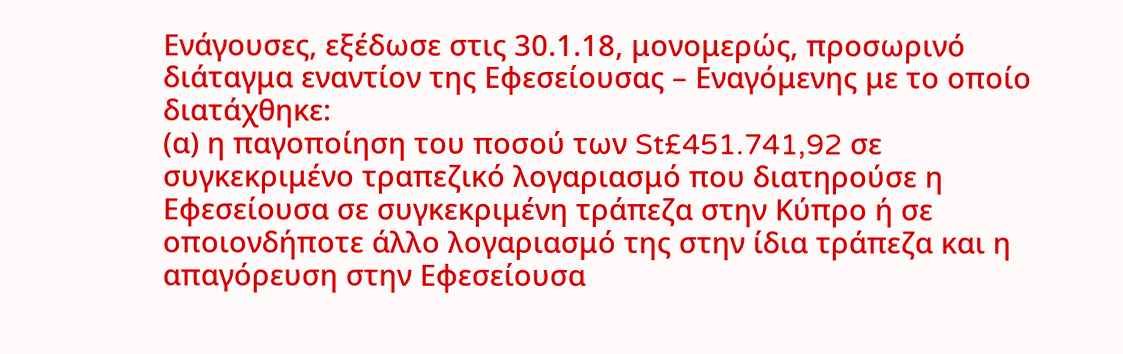Ενάγουσες, εξέδωσε στις 30.1.18, μονομερώς, προσωρινό διάταγμα εναντίον της Εφεσείουσας – Εναγόμενης με το οποίο διατάχθηκε:
(α) η παγοποίηση του ποσού των St£451.741,92 σε συγκεκριμένο τραπεζικό λογαριασμό που διατηρούσε η Εφεσείουσα σε συγκεκριμένη τράπεζα στην Κύπρο ή σε οποιονδήποτε άλλο λογαριασμό της στην ίδια τράπεζα και η απαγόρευση στην Εφεσείουσα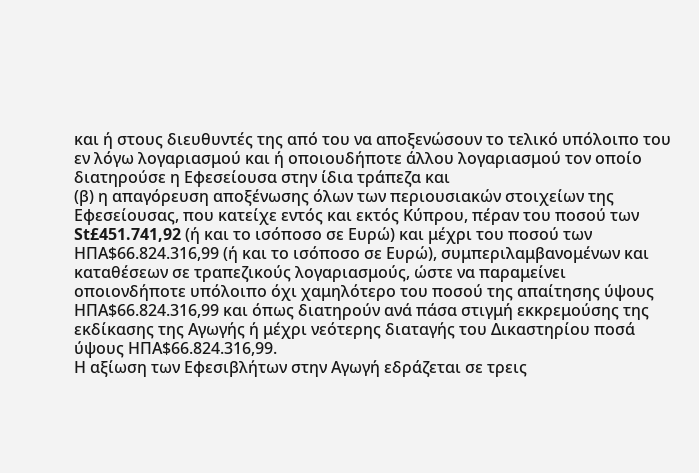και ή στους διευθυντές της από του να αποξενώσουν το τελικό υπόλοιπο του εν λόγω λογαριασμού και ή οποιουδήποτε άλλου λογαριασμού τον οποίο διατηρούσε η Εφεσείουσα στην ίδια τράπεζα και
(β) η απαγόρευση αποξένωσης όλων των περιουσιακών στοιχείων της Εφεσείουσας, που κατείχε εντός και εκτός Κύπρου, πέραν του ποσού των St£451.741,92 (ή και το ισόποσο σε Ευρώ) και μέχρι του ποσού των ΗΠΑ$66.824.316,99 (ή και το ισόποσο σε Ευρώ), συμπεριλαμβανομένων και καταθέσεων σε τραπεζικούς λογαριασμούς, ώστε να παραμείνει οποιονδήποτε υπόλοιπο όχι χαμηλότερο του ποσού της απαίτησης ύψους ΗΠΑ$66.824.316,99 και όπως διατηρούν ανά πάσα στιγμή εκκρεμούσης της εκδίκασης της Αγωγής ή μέχρι νεότερης διαταγής του Δικαστηρίου ποσά ύψους ΗΠΑ$66.824.316,99.
Η αξίωση των Εφεσιβλήτων στην Αγωγή εδράζεται σε τρεις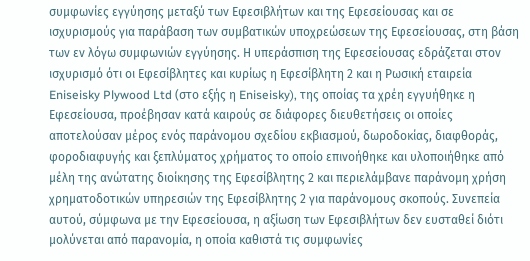συμφωνίες εγγύησης μεταξύ των Εφεσιβλήτων και της Εφεσείουσας και σε ισχυρισμούς για παράβαση των συμβατικών υποχρεώσεων της Εφεσείουσας, στη βάση των εν λόγω συμφωνιών εγγύησης. Η υπεράσπιση της Εφεσείουσας εδράζεται στον ισχυρισμό ότι οι Εφεσίβλητες και κυρίως η Εφεσίβλητη 2 και η Ρωσική εταιρεία Eniseisky Plywood Ltd (στο εξής η Eniseisky), της οποίας τα χρέη εγγυήθηκε η Εφεσείουσα, προέβησαν κατά καιρούς σε διάφορες διευθετήσεις οι οποίες αποτελούσαν μέρος ενός παράνομου σχεδίου εκβιασμού, δωροδοκίας, διαφθοράς, φοροδιαφυγής και ξεπλύματος χρήματος το οποίο επινοήθηκε και υλοποιήθηκε από μέλη της ανώτατης διοίκησης της Εφεσίβλητης 2 και περιελάμβανε παράνομη χρήση χρηματοδοτικών υπηρεσιών της Εφεσίβλητης 2 για παράνομους σκοπούς. Συνεπεία αυτού, σύμφωνα με την Εφεσείουσα, η αξίωση των Εφεσιβλήτων δεν ευσταθεί διότι μολύνεται από παρανομία, η οποία καθιστά τις συμφωνίες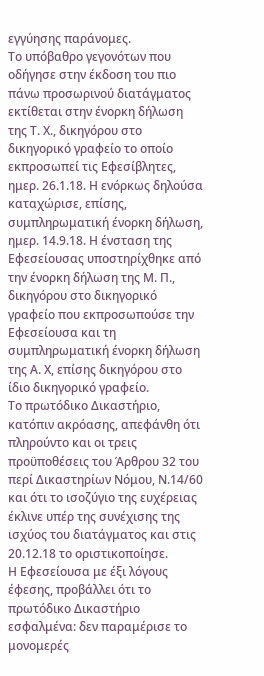εγγύησης παράνομες.
Το υπόβαθρο γεγονότων που οδήγησε στην έκδοση του πιο πάνω προσωρινού διατάγματος εκτίθεται στην ένορκη δήλωση της Τ. Χ., δικηγόρου στο δικηγορικό γραφείο το οποίο εκπροσωπεί τις Εφεσίβλητες, ημερ. 26.1.18. Η ενόρκως δηλούσα καταχώρισε, επίσης, συμπληρωματική ένορκη δήλωση, ημερ. 14.9.18. Η ένσταση της Εφεσείουσας υποστηρίχθηκε από την ένορκη δήλωση της Μ. Π., δικηγόρου στο δικηγορικό γραφείο που εκπροσωπούσε την Εφεσείουσα και τη συμπληρωματική ένορκη δήλωση της Α. Χ, επίσης δικηγόρου στο ίδιο δικηγορικό γραφείο.
Το πρωτόδικο Δικαστήριο, κατόπιν ακρόασης, απεφάνθη ότι πληρούντο και οι τρεις προϋποθέσεις του Άρθρου 32 του περί Δικαστηρίων Νόμου, Ν.14/60 και ότι το ισοζύγιο της ευχέρειας έκλινε υπέρ της συνέχισης της ισχύος του διατάγματος και στις 20.12.18 το οριστικοποίησε.
Η Εφεσείουσα με έξι λόγους έφεσης, προβάλλει ότι το πρωτόδικο Δικαστήριο εσφαλμένα: δεν παραμέρισε το μονομερές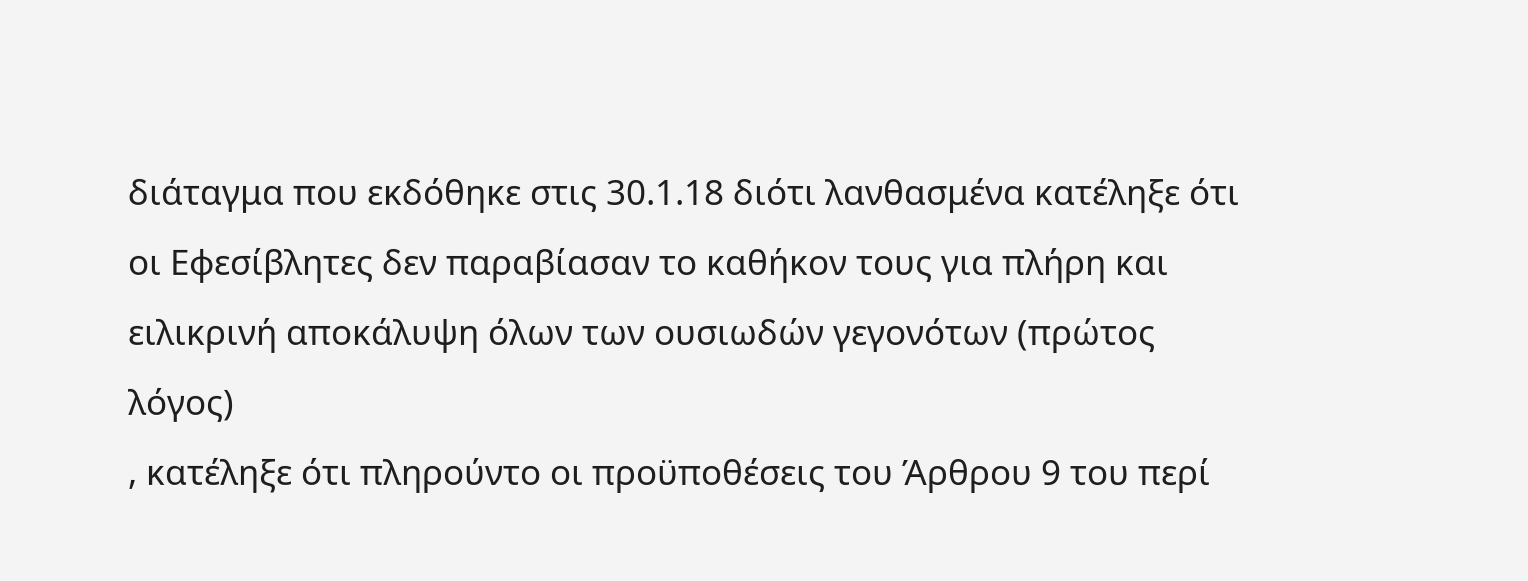διάταγμα που εκδόθηκε στις 30.1.18 διότι λανθασμένα κατέληξε ότι οι Εφεσίβλητες δεν παραβίασαν το καθήκον τους για πλήρη και ειλικρινή αποκάλυψη όλων των ουσιωδών γεγονότων (πρώτος λόγος)
, κατέληξε ότι πληρούντο οι προϋποθέσεις του Άρθρου 9 του περί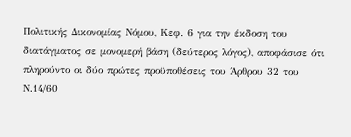Πολιτικής Δικονομίας Νόμου, Κεφ. 6 για την έκδοση του διατάγματος σε μονομερή βάση (δεύτερος λόγος), αποφάσισε ότι πληρούντο οι δύο πρώτες προϋποθέσεις του Άρθρου 32 του Ν.14/60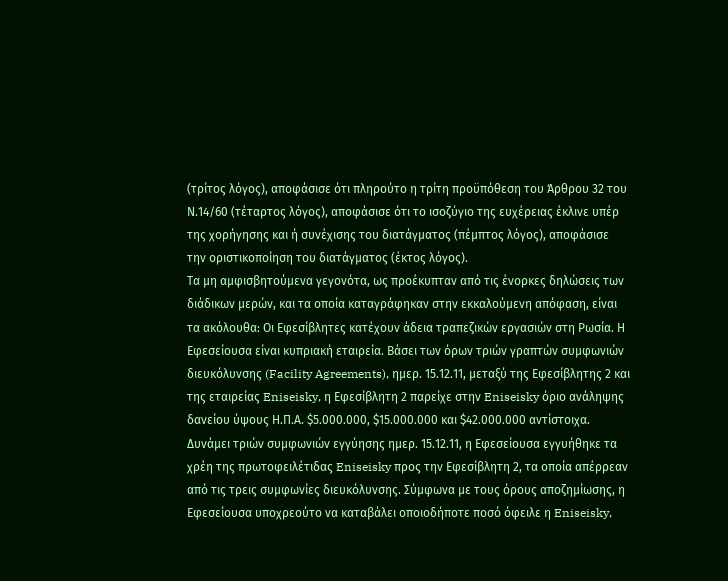(τρίτος λόγος), αποφάσισε ότι πληρούτο η τρίτη προϋπόθεση του Άρθρου 32 του Ν.14/60 (τέταρτος λόγος), αποφάσισε ότι το ισοζύγιο της ευχέρειας έκλινε υπέρ της χορήγησης και ή συνέχισης του διατάγματος (πέμπτος λόγος), αποφάσισε την οριστικοποίηση του διατάγματος (έκτος λόγος).
Τα μη αμφισβητούμενα γεγονότα, ως προέκυπταν από τις ένορκες δηλώσεις των διάδικων μερών, και τα οποία καταγράφηκαν στην εκκαλούμενη απόφαση, είναι τα ακόλουθα: Οι Εφεσίβλητες κατέχουν άδεια τραπεζικών εργασιών στη Ρωσία. Η Εφεσείουσα είναι κυπριακή εταιρεία. Βάσει των όρων τριών γραπτών συμφωνιών διευκόλυνσης (Facility Agreements), ημερ. 15.12.11, μεταξύ της Εφεσίβλητης 2 και της εταιρείας Eniseisky, η Εφεσίβλητη 2 παρείχε στην Eniseisky όριο ανάληψης δανείου ύψους Η.Π.Α. $5.000.000, $15.000.000 και $42.000.000 αντίστοιχα.
Δυνάμει τριών συμφωνιών εγγύησης ημερ. 15.12.11, η Εφεσείουσα εγγυήθηκε τα χρέη της πρωτοφειλέτιδας Eniseisky προς την Εφεσίβλητη 2, τα οποία απέρρεαν από τις τρεις συμφωνίες διευκόλυνσης. Σύμφωνα με τους όρους αποζημίωσης, η Εφεσείουσα υποχρεούτο να καταβάλει οποιοδήποτε ποσό όφειλε η Eniseisky,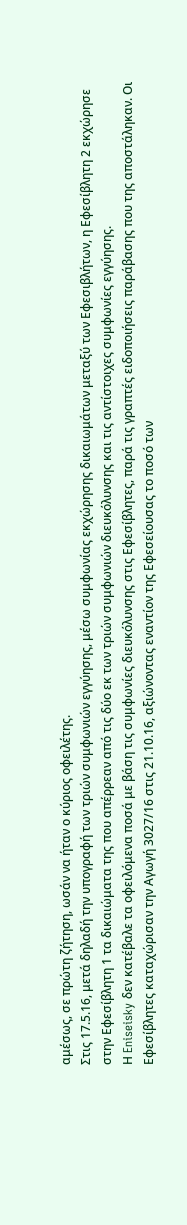αμέσως, σε πρώτη ζήτηση, ωσάν να ήταν ο κύριος οφειλέτης.
Στις 17.5.16, μετά δηλαδή την υπογραφή των τριών συμφωνιών εγγύησης, μέσω συμφωνίας εκχώρησης δικαιωμάτων μεταξύ των Εφεσιβλήτων, η Εφεσίβλητη 2 εκχώρησε στην Εφεσίβλητη 1 τα δικαιώματα της που απέρρεαν από τις δύο εκ των τριών συμφωνιών διευκόλυνσης και τις αντίστοιχες συμφωνίες εγγύησης.
Η Eniseisky δεν κατέβαλε τα οφειλόμενα ποσά με βάση τις συμφωνίες διευκόλυνσης στις Εφεσίβλητες, παρά τις γραπτές ειδοποιήσεις παράβασης που της αποστάληκαν. Οι Εφεσίβλητες καταχώρισαν την Αγωγή 3027/16 στις 21.10.16, αξιώνοντας εναντίον της Εφεσείουσας το ποσό των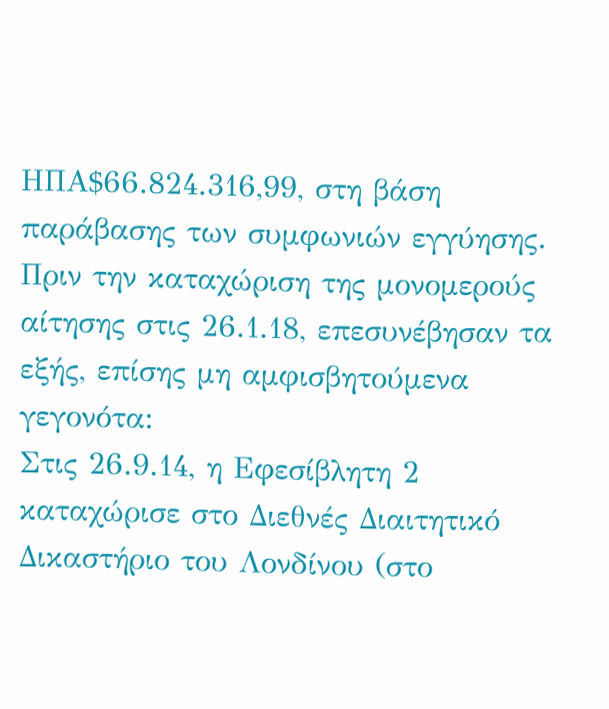ΗΠΑ$66.824.316,99, στη βάση παράβασης των συμφωνιών εγγύησης.
Πριν την καταχώριση της μονομερούς αίτησης στις 26.1.18, επεσυνέβησαν τα εξής, επίσης μη αμφισβητούμενα γεγονότα:
Στις 26.9.14, η Εφεσίβλητη 2 καταχώρισε στο Διεθνές Διαιτητικό Δικαστήριο του Λονδίνου (στο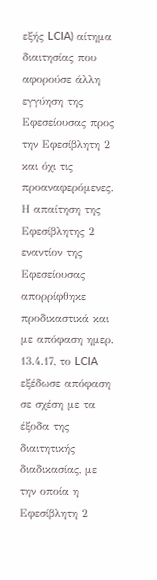εξής LCIA) αίτημα διαιτησίας που αφορούσε άλλη εγγύηση της Εφεσείουσας προς την Εφεσίβλητη 2 και όχι τις προαναφερόμενες. Η απαίτηση της Εφεσίβλητης 2 εναντίον της Εφεσείουσας απορρίφθηκε προδικαστικά και με απόφαση ημερ. 13.4.17, το LCIA εξέδωσε απόφαση σε σχέση με τα έξοδα της διαιτητικής διαδικασίας, με την οποία η Εφεσίβλητη 2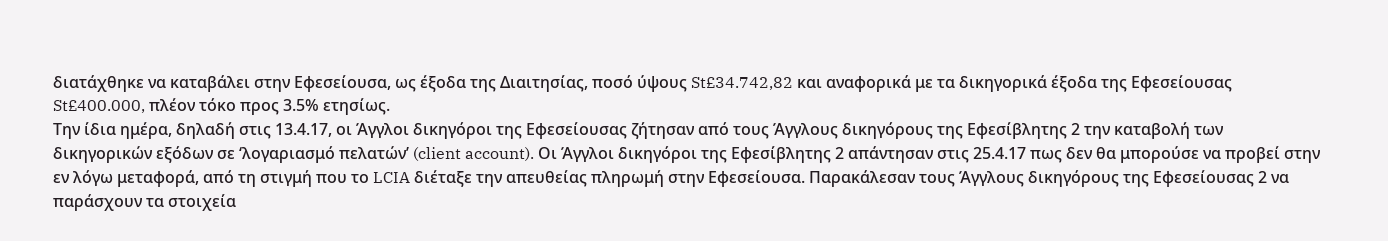διατάχθηκε να καταβάλει στην Εφεσείουσα, ως έξοδα της Διαιτησίας, ποσό ύψους St£34.742,82 και αναφορικά με τα δικηγορικά έξοδα της Εφεσείουσας St£400.000, πλέον τόκο προς 3.5% ετησίως.
Την ίδια ημέρα, δηλαδή στις 13.4.17, οι Άγγλοι δικηγόροι της Εφεσείουσας ζήτησαν από τους Άγγλους δικηγόρους της Εφεσίβλητης 2 την καταβολή των δικηγορικών εξόδων σε ‘λογαριασμό πελατών’ (client account). Οι Άγγλοι δικηγόροι της Εφεσίβλητης 2 απάντησαν στις 25.4.17 πως δεν θα μπορούσε να προβεί στην εν λόγω μεταφορά, από τη στιγμή που το LCIA διέταξε την απευθείας πληρωμή στην Εφεσείουσα. Παρακάλεσαν τους Άγγλους δικηγόρους της Εφεσείουσας 2 να παράσχουν τα στοιχεία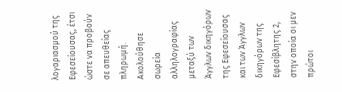λογαριασμού της Εφεσείουσας, έτσι ώστε να προβούν σε απευθείας πληρωμή.
Ακολούθησε σωρεία αλληλογραφίας μεταξύ των Άγγλων δικηγόρων της Εφεσείουσας και των Άγγλων δικηγόρων της Εφεσίβλητης 2, στην οποία οι μεν πρώτοι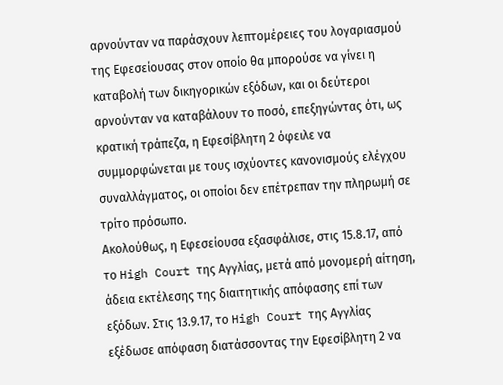αρνούνταν να παράσχουν λεπτομέρειες του λογαριασμού της Εφεσείουσας στον οποίο θα μπορούσε να γίνει η καταβολή των δικηγορικών εξόδων, και οι δεύτεροι αρνούνταν να καταβάλουν το ποσό, επεξηγώντας ότι, ως κρατική τράπεζα, η Εφεσίβλητη 2 όφειλε να συμμορφώνεται με τους ισχύοντες κανονισμούς ελέγχου συναλλάγματος, οι οποίοι δεν επέτρεπαν την πληρωμή σε τρίτο πρόσωπο.
Ακολούθως, η Εφεσείουσα εξασφάλισε, στις 15.8.17, από το High Court της Αγγλίας, μετά από μονομερή αίτηση, άδεια εκτέλεσης της διαιτητικής απόφασης επί των εξόδων. Στις 13.9.17, το High Court της Αγγλίας εξέδωσε απόφαση διατάσσοντας την Εφεσίβλητη 2 να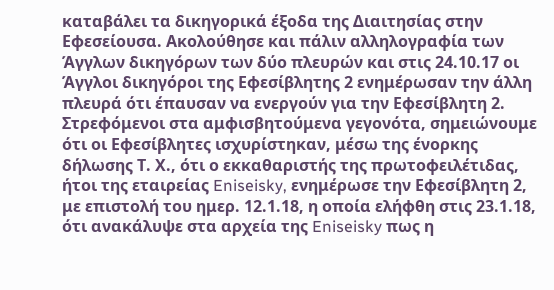καταβάλει τα δικηγορικά έξοδα της Διαιτησίας στην Εφεσείουσα. Ακολούθησε και πάλιν αλληλογραφία των Άγγλων δικηγόρων των δύο πλευρών και στις 24.10.17 οι Άγγλοι δικηγόροι της Εφεσίβλητης 2 ενημέρωσαν την άλλη πλευρά ότι έπαυσαν να ενεργούν για την Εφεσίβλητη 2.
Στρεφόμενοι στα αμφισβητούμενα γεγονότα, σημειώνουμε ότι οι Εφεσίβλητες ισχυρίστηκαν, μέσω της ένορκης δήλωσης Τ. Χ., ότι ο εκκαθαριστής της πρωτοφειλέτιδας, ήτοι της εταιρείας Eniseisky, ενημέρωσε την Εφεσίβλητη 2, με επιστολή του ημερ. 12.1.18, η οποία ελήφθη στις 23.1.18, ότι ανακάλυψε στα αρχεία της Eniseisky πως η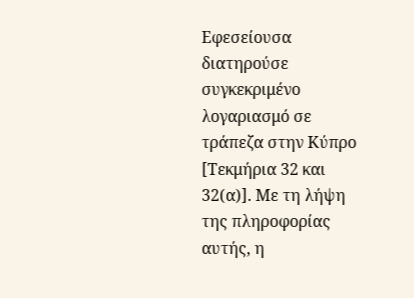Εφεσείουσα διατηρούσε συγκεκριμένο λογαριασμό σε τράπεζα στην Κύπρο [Τεκμήρια 32 και 32(α)]. Με τη λήψη της πληροφορίας αυτής, η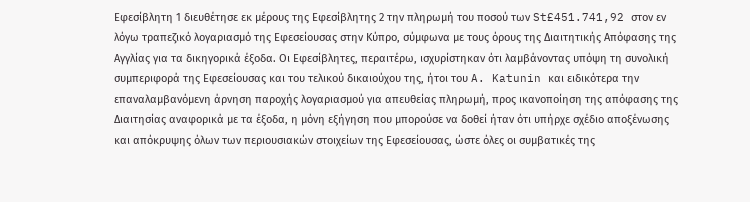Εφεσίβλητη 1 διευθέτησε εκ μέρους της Εφεσίβλητης 2 την πληρωμή του ποσού των St£451.741,92 στον εν λόγω τραπεζικό λογαριασμό της Εφεσείουσας στην Κύπρο, σύμφωνα με τους όρους της Διαιτητικής Απόφασης της Αγγλίας για τα δικηγορικά έξοδα. Οι Εφεσίβλητες, περαιτέρω, ισχυρίστηκαν ότι λαμβάνοντας υπόψη τη συνολική συμπεριφορά της Εφεσείουσας και του τελικού δικαιούχου της, ήτοι του A. Katunin και ειδικότερα την επαναλαμβανόμενη άρνηση παροχής λογαριασμού για απευθείας πληρωμή, προς ικανοποίηση της απόφασης της Διαιτησίας αναφορικά με τα έξοδα, η μόνη εξήγηση που μπορούσε να δοθεί ήταν ότι υπήρχε σχέδιο αποξένωσης και απόκρυψης όλων των περιουσιακών στοιχείων της Εφεσείουσας, ώστε όλες οι συμβατικές της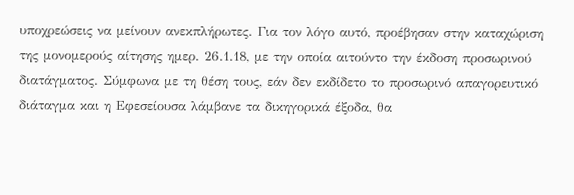υποχρεώσεις να μείνουν ανεκπλήρωτες. Για τον λόγο αυτό, προέβησαν στην καταχώριση της μονομερούς αίτησης ημερ. 26.1.18, με την οποία αιτούντο την έκδοση προσωρινού διατάγματος. Σύμφωνα με τη θέση τους, εάν δεν εκδίδετο το προσωρινό απαγορευτικό διάταγμα και η Εφεσείουσα λάμβανε τα δικηγορικά έξοδα, θα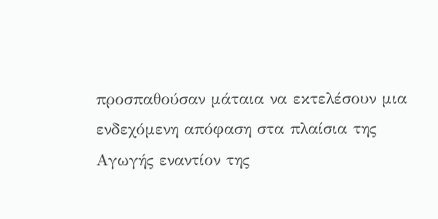προσπαθούσαν μάταια να εκτελέσουν μια ενδεχόμενη απόφαση στα πλαίσια της Αγωγής εναντίον της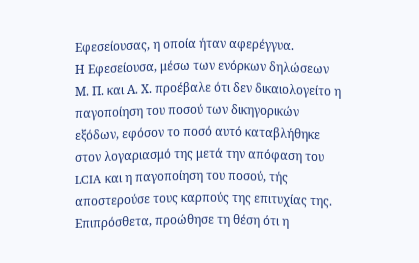Εφεσείουσας, η οποία ήταν αφερέγγυα.
Η Εφεσείουσα, μέσω των ενόρκων δηλώσεων Μ. Π. και Α. Χ. προέβαλε ότι δεν δικαιολογείτο η παγοποίηση του ποσού των δικηγορικών εξόδων, εφόσον το ποσό αυτό καταβλήθηκε στον λογαριασμό της μετά την απόφαση του LCIA και η παγοποίηση του ποσού, τής αποστερούσε τους καρπούς της επιτυχίας της. Επιπρόσθετα, προώθησε τη θέση ότι η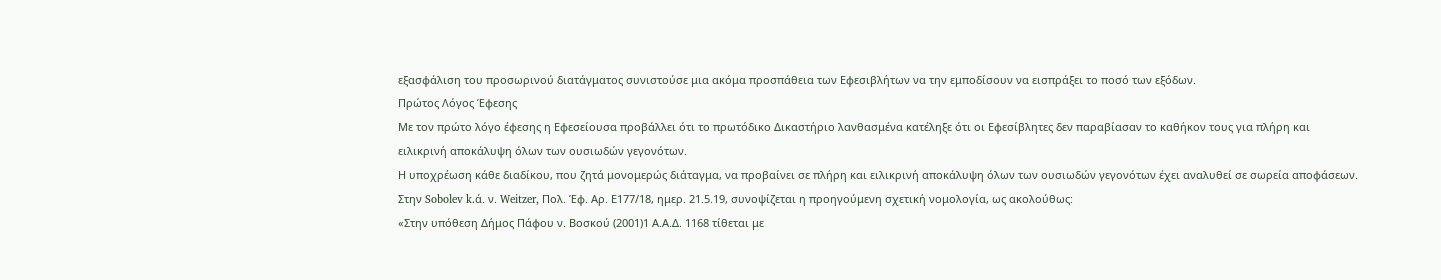εξασφάλιση του προσωρινού διατάγματος συνιστούσε μια ακόμα προσπάθεια των Εφεσιβλήτων να την εμποδίσουν να εισπράξει το ποσό των εξόδων.
Πρώτος Λόγος Έφεσης
Με τον πρώτο λόγο έφεσης η Εφεσείουσα προβάλλει ότι το πρωτόδικο Δικαστήριο λανθασμένα κατέληξε ότι οι Εφεσίβλητες δεν παραβίασαν το καθήκον τους για πλήρη και ειλικρινή αποκάλυψη όλων των ουσιωδών γεγονότων.
Η υποχρέωση κάθε διαδίκου, που ζητά μονομερώς διάταγμα, να προβαίνει σε πλήρη και ειλικρινή αποκάλυψη όλων των ουσιωδών γεγονότων έχει αναλυθεί σε σωρεία αποφάσεων. Στην Sobolev k.ά. ν. Weitzer, Πολ. Έφ. Αρ. Ε177/18, ημερ. 21.5.19, συνοψίζεται η προηγούμενη σχετική νομολογία, ως ακολούθως:
«Στην υπόθεση Δήμος Πάφου ν. Βοσκού (2001)1 Α.Α.Δ. 1168 τίθεται με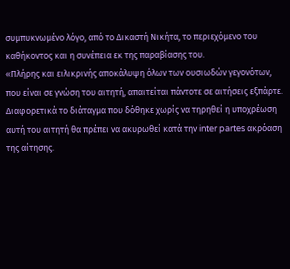συμπυκνωμένο λόγο, από το Δικαστή Νικήτα, το περιεχόμενο του καθήκοντος και η συνέπεια εκ της παραβίασης του.
«Πλήρης και ειλικρινής αποκάλυψη όλων των ουσιωδών γεγονότων, που είναι σε γνώση του αιτητή, απαιτείται πάντοτε σε αιτήσεις εξπάρτε. Διαφορετικά το διάταγμα που δόθηκε χωρίς να τηρηθεί η υποχρέωση αυτή του αιτητή θα πρέπει να ακυρωθεί κατά την inter partes ακρόαση της αίτησης.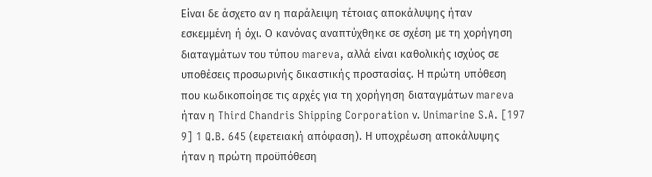Είναι δε άσχετο αν η παράλειψη τέτοιας αποκάλυψης ήταν εσκεμμένη ή όχι. Ο κανόνας αναπτύχθηκε σε σχέση με τη χορήγηση διαταγμάτων του τύπου mareva, αλλά είναι καθολικής ισχύος σε υποθέσεις προσωρινής δικαστικής προστασίας. Η πρώτη υπόθεση που κωδικοποίησε τις αρχές για τη χορήγηση διαταγμάτων mareva ήταν η Third Chandris Shipping Corporation ν. Unimarine S.A. [197 9] 1 Q.B. 645 (εφετειακή απόφαση). Η υποχρέωση αποκάλυψης ήταν η πρώτη προϋπόθεση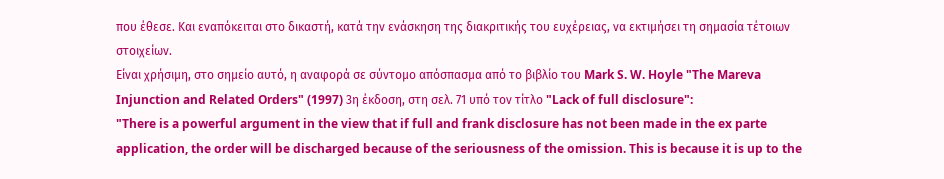που έθεσε. Και εναπόκειται στο δικαστή, κατά την ενάσκηση της διακριτικής του ευχέρειας, να εκτιμήσει τη σημασία τέτοιων στοιχείων.
Είναι χρήσιμη, στο σημείο αυτό, η αναφορά σε σύντομο απόσπασμα από το βιβλίο του Mark S. W. Hoyle "The Mareva Injunction and Related Orders" (1997) 3η έκδοση, στη σελ. 71 υπό τον τίτλο "Lack of full disclosure":
"There is a powerful argument in the view that if full and frank disclosure has not been made in the ex parte application, the order will be discharged because of the seriousness of the omission. This is because it is up to the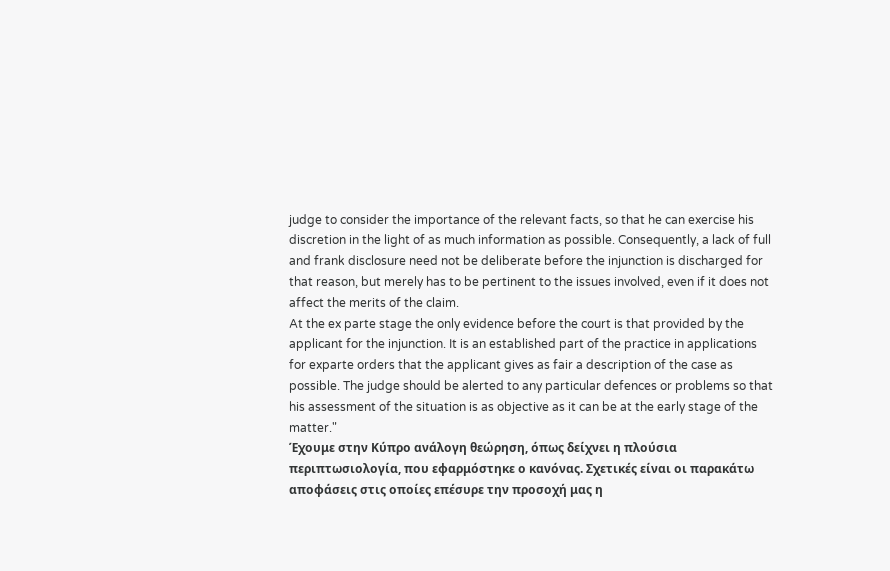judge to consider the importance of the relevant facts, so that he can exercise his discretion in the light of as much information as possible. Consequently, a lack of full and frank disclosure need not be deliberate before the injunction is discharged for that reason, but merely has to be pertinent to the issues involved, even if it does not affect the merits of the claim.
At the ex parte stage the only evidence before the court is that provided by the applicant for the injunction. It is an established part of the practice in applications for exparte orders that the applicant gives as fair a description of the case as possible. The judge should be alerted to any particular defences or problems so that his assessment of the situation is as objective as it can be at the early stage of the matter."
Έχουμε στην Κύπρο ανάλογη θεώρηση, όπως δείχνει η πλούσια περιπτωσιολογία, που εφαρμόστηκε ο κανόνας. Σχετικές είναι οι παρακάτω αποφάσεις στις οποίες επέσυρε την προσοχή μας η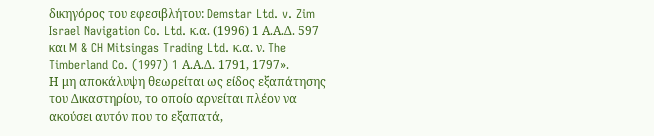δικηγόρος του εφεσιβλήτου: Demstar Ltd. v. Zim Israel Navigation Co. Ltd. κ.α. (1996) 1 Α.Α.Δ. 597 και M & CH Mitsingas Trading Ltd. κ.α. ν. The Timberland Co. (1997) 1 Α.Α.Δ. 1791, 1797».
Η μη αποκάλυψη θεωρείται ως είδος εξαπάτησης του Δικαστηρίου, το οποίο αρνείται πλέον να ακούσει αυτόν που το εξαπατά,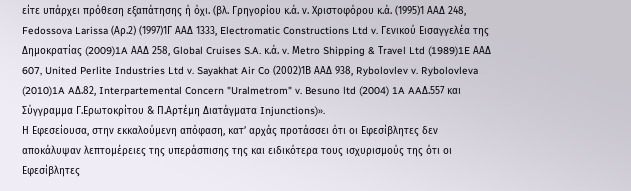είτε υπάρχει πρόθεση εξαπάτησης ή όχι. (βλ. Γρηγορίου κ.ά. ν. Χριστοφόρου κ.ά. (1995)1 ΑΑΔ 248, Fedossova Larissa (Αρ.2) (1997)1Γ ΑΑΔ 1333, Electromatic Constructions Ltd v. Γενικού Εισαγγελέα της Δημοκρατίας (2009)1A ΑΑΔ 258, Global Cruises S.A. κ.ά. v. Μetro Shipping & Τravel Ltd (1989)1E ΑΑΔ 607, United Perlite Industries Ltd v. Sayakhat Air Co (2002)1Β ΑΑΔ 938, Rybolovlev v. Rybolovleva (2010)1A AΔ.82, Interpartemental Concern "Uralmetrom" v. Besuno ltd (2004) 1A AAΔ.557 και Σύγγραμμα Γ.Ερωτοκρίτου & Π.Αρτέμη Διατάγματα Injunctions)».
Η Εφεσείουσα, στην εκκαλούμενη απόφαση, κατ’ αρχάς προτάσσει ότι οι Εφεσίβλητες δεν αποκάλυψαν λεπτομέρειες της υπεράσπισης της και ειδικότερα τους ισχυρισμούς της ότι οι Εφεσίβλητες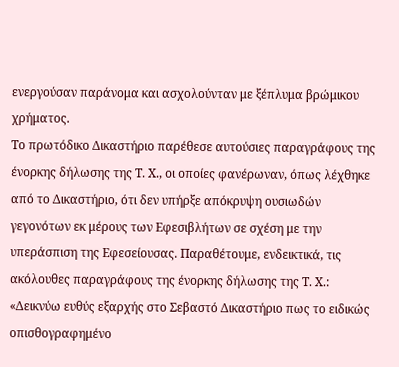ενεργούσαν παράνομα και ασχολούνταν με ξέπλυμα βρώμικου χρήματος.
Το πρωτόδικο Δικαστήριο παρέθεσε αυτούσιες παραγράφους της ένορκης δήλωσης της Τ. Χ., οι οποίες φανέρωναν, όπως λέχθηκε από το Δικαστήριο, ότι δεν υπήρξε απόκρυψη ουσιωδών γεγονότων εκ μέρους των Εφεσιβλήτων σε σχέση με την υπεράσπιση της Εφεσείουσας. Παραθέτουμε, ενδεικτικά, τις ακόλουθες παραγράφους της ένορκης δήλωσης της Τ. Χ.:
«Δεικνύω ευθύς εξαρχής στο Σεβαστό Δικαστήριο πως το ειδικώς οπισθογραφημένο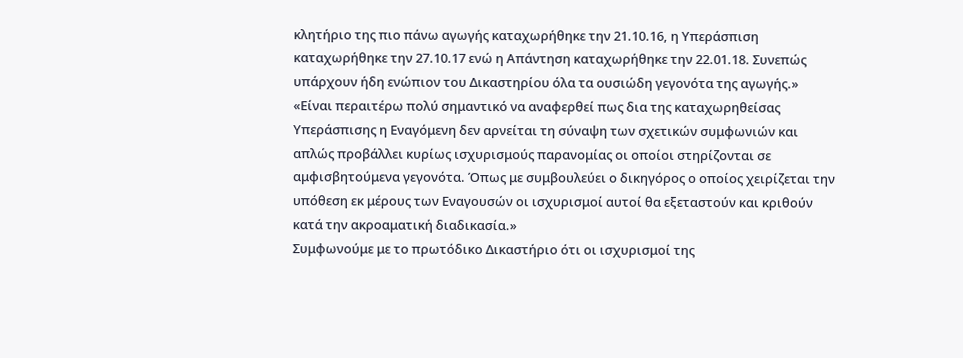κλητήριο της πιο πάνω αγωγής καταχωρήθηκε την 21.10.16, η Υπεράσπιση καταχωρήθηκε την 27.10.17 ενώ η Απάντηση καταχωρήθηκε την 22.01.18. Συνεπώς υπάρχουν ήδη ενώπιον του Δικαστηρίου όλα τα ουσιώδη γεγονότα της αγωγής.»
«Είναι περαιτέρω πολύ σημαντικό να αναφερθεί πως δια της καταχωρηθείσας Υπεράσπισης η Εναγόμενη δεν αρνείται τη σύναψη των σχετικών συμφωνιών και απλώς προβάλλει κυρίως ισχυρισμούς παρανομίας οι οποίοι στηρίζονται σε αμφισβητούμενα γεγονότα. Όπως με συμβουλεύει ο δικηγόρος ο οποίος χειρίζεται την υπόθεση εκ μέρους των Εναγουσών οι ισχυρισμοί αυτοί θα εξεταστούν και κριθούν κατά την ακροαματική διαδικασία.»
Συμφωνούμε με το πρωτόδικο Δικαστήριο ότι οι ισχυρισμοί της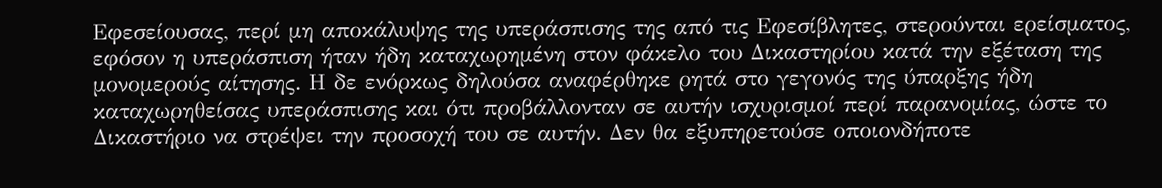Εφεσείουσας, περί μη αποκάλυψης της υπεράσπισης της από τις Εφεσίβλητες, στερούνται ερείσματος, εφόσον η υπεράσπιση ήταν ήδη καταχωρημένη στον φάκελο του Δικαστηρίου κατά την εξέταση της μονομερούς αίτησης. Η δε ενόρκως δηλούσα αναφέρθηκε ρητά στο γεγονός της ύπαρξης ήδη καταχωρηθείσας υπεράσπισης και ότι προβάλλονταν σε αυτήν ισχυρισμοί περί παρανομίας, ώστε το Δικαστήριο να στρέψει την προσοχή του σε αυτήν. Δεν θα εξυπηρετούσε οποιονδήποτε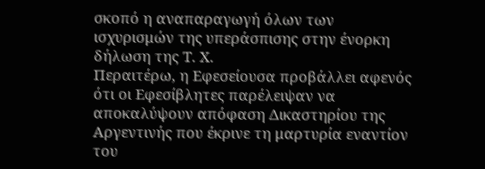σκοπό η αναπαραγωγή όλων των ισχυρισμών της υπεράσπισης στην ένορκη δήλωση της Τ. Χ.
Περαιτέρω, η Εφεσείουσα προβάλλει αφενός ότι οι Εφεσίβλητες παρέλειψαν να αποκαλύψουν απόφαση Δικαστηρίου της Αργεντινής που έκρινε τη μαρτυρία εναντίον του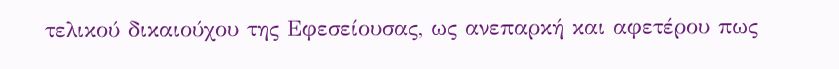τελικού δικαιούχου της Εφεσείουσας, ως ανεπαρκή και αφετέρου πως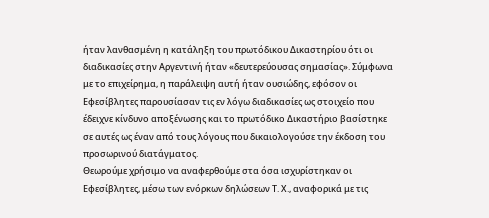ήταν λανθασμένη η κατάληξη του πρωτόδικου Δικαστηρίου ότι οι διαδικασίες στην Αργεντινή ήταν «δευτερεύουσας σημασίας». Σύμφωνα με το επιχείρημα, η παράλειψη αυτή ήταν ουσιώδης, εφόσον οι Εφεσίβλητες παρουσίασαν τις εν λόγω διαδικασίες ως στοιχείο που έδειχνε κίνδυνο αποξένωσης και το πρωτόδικο Δικαστήριο βασίστηκε σε αυτές ως έναν από τους λόγους που δικαιολογούσε την έκδοση του προσωρινού διατάγματος.
Θεωρούμε χρήσιμο να αναφερθούμε στα όσα ισχυρίστηκαν οι Εφεσίβλητες, μέσω των ενόρκων δηλώσεων Τ. Χ., αναφορικά με τις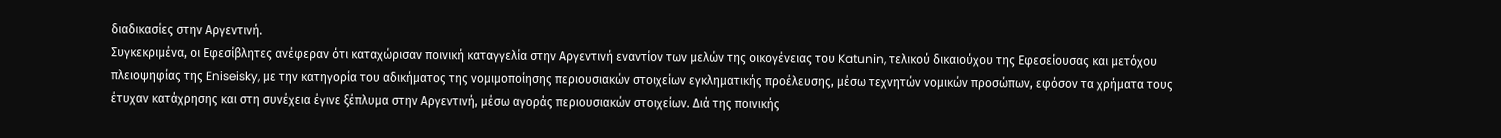διαδικασίες στην Αργεντινή.
Συγκεκριμένα, οι Εφεσίβλητες ανέφεραν ότι καταχώρισαν ποινική καταγγελία στην Αργεντινή εναντίον των μελών της οικογένειας του Katunin, τελικού δικαιούχου της Εφεσείουσας και μετόχου πλειοψηφίας της Eniseisky, με την κατηγορία του αδικήματος της νομιμοποίησης περιουσιακών στοιχείων εγκληματικής προέλευσης, μέσω τεχνητών νομικών προσώπων, εφόσον τα χρήματα τους έτυχαν κατάχρησης και στη συνέχεια έγινε ξέπλυμα στην Αργεντινή, μέσω αγοράς περιουσιακών στοιχείων. Διά της ποινικής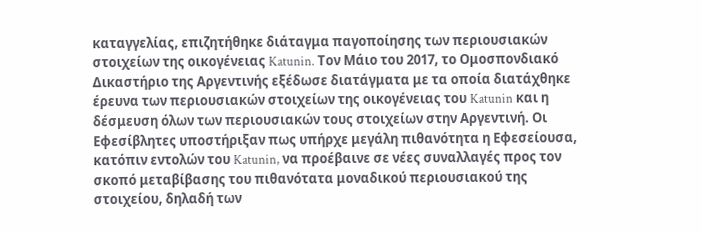καταγγελίας, επιζητήθηκε διάταγμα παγοποίησης των περιουσιακών στοιχείων της οικογένειας Katunin. Τον Μάιο του 2017, το Ομοσπονδιακό Δικαστήριο της Αργεντινής εξέδωσε διατάγματα με τα οποία διατάχθηκε έρευνα των περιουσιακών στοιχείων της οικογένειας του Katunin και η δέσμευση όλων των περιουσιακών τους στοιχείων στην Αργεντινή. Οι Εφεσίβλητες υποστήριξαν πως υπήρχε μεγάλη πιθανότητα η Εφεσείουσα, κατόπιν εντολών του Katunin, να προέβαινε σε νέες συναλλαγές προς τον σκοπό μεταβίβασης του πιθανότατα μοναδικού περιουσιακού της στοιχείου, δηλαδή των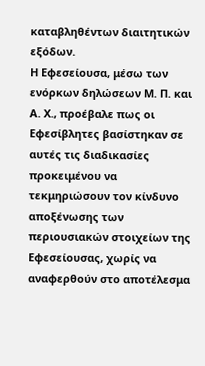καταβληθέντων διαιτητικών εξόδων.
Η Εφεσείουσα, μέσω των ενόρκων δηλώσεων Μ. Π. και Α. Χ., προέβαλε πως οι Εφεσίβλητες βασίστηκαν σε αυτές τις διαδικασίες προκειμένου να τεκμηριώσουν τον κίνδυνο αποξένωσης των περιουσιακών στοιχείων της Εφεσείουσας, χωρίς να αναφερθούν στο αποτέλεσμα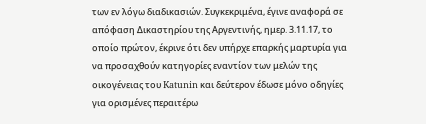των εν λόγω διαδικασιών. Συγκεκριμένα, έγινε αναφορά σε απόφαση Δικαστηρίου της Αργεντινής, ημερ. 3.11.17, το οποίο πρώτον, έκρινε ότι δεν υπήρχε επαρκής μαρτυρία για να προσαχθούν κατηγορίες εναντίον των μελών της οικογένειας του Katunin και δεύτερον έδωσε μόνο οδηγίες για ορισμένες περαιτέρω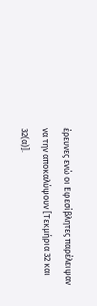έρευνες ενώ οι Εφεσίβλητες παρέλειψαν να την αποκαλύψουν [Τεκμήρια 32 και 32(α)].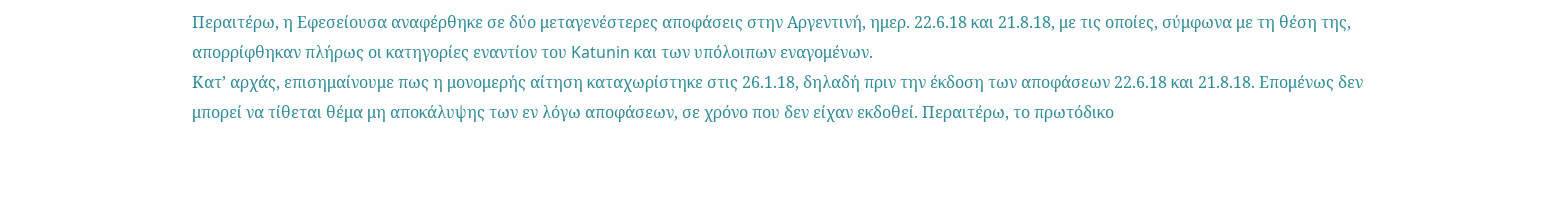Περαιτέρω, η Εφεσείουσα αναφέρθηκε σε δύο μεταγενέστερες αποφάσεις στην Αργεντινή, ημερ. 22.6.18 και 21.8.18, με τις οποίες, σύμφωνα με τη θέση της, απορρίφθηκαν πλήρως οι κατηγορίες εναντίον του Katunin και των υπόλοιπων εναγομένων.
Κατ’ αρχάς, επισημαίνουμε πως η μονομερής αίτηση καταχωρίστηκε στις 26.1.18, δηλαδή πριν την έκδοση των αποφάσεων 22.6.18 και 21.8.18. Επομένως δεν μπορεί να τίθεται θέμα μη αποκάλυψης των εν λόγω αποφάσεων, σε χρόνο που δεν είχαν εκδοθεί. Περαιτέρω, το πρωτόδικο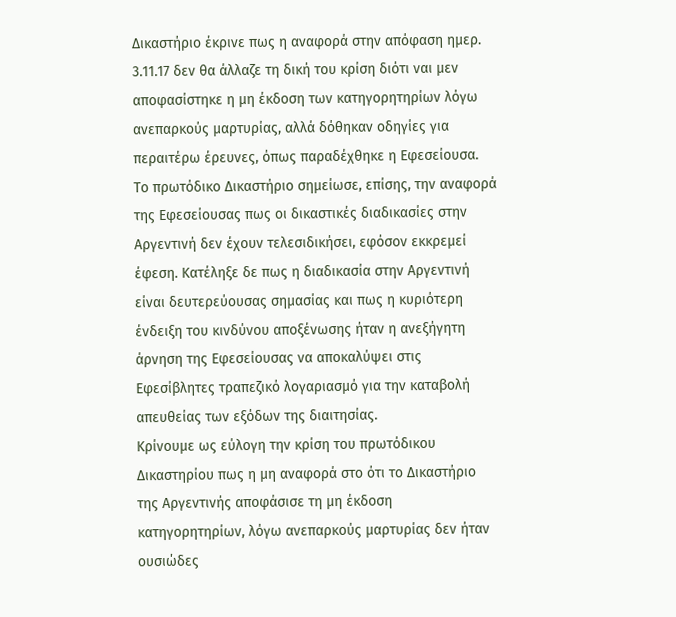Δικαστήριο έκρινε πως η αναφορά στην απόφαση ημερ. 3.11.17 δεν θα άλλαζε τη δική του κρίση διότι ναι μεν αποφασίστηκε η μη έκδοση των κατηγορητηρίων λόγω ανεπαρκούς μαρτυρίας, αλλά δόθηκαν οδηγίες για περαιτέρω έρευνες, όπως παραδέχθηκε η Εφεσείουσα. Το πρωτόδικο Δικαστήριο σημείωσε, επίσης, την αναφορά της Εφεσείουσας πως οι δικαστικές διαδικασίες στην Αργεντινή δεν έχουν τελεσιδικήσει, εφόσον εκκρεμεί έφεση. Κατέληξε δε πως η διαδικασία στην Αργεντινή είναι δευτερεύουσας σημασίας και πως η κυριότερη ένδειξη του κινδύνου αποξένωσης ήταν η ανεξήγητη άρνηση της Εφεσείουσας να αποκαλύψει στις Εφεσίβλητες τραπεζικό λογαριασμό για την καταβολή απευθείας των εξόδων της διαιτησίας.
Κρίνουμε ως εύλογη την κρίση του πρωτόδικου Δικαστηρίου πως η μη αναφορά στο ότι το Δικαστήριο της Αργεντινής αποφάσισε τη μη έκδοση κατηγορητηρίων, λόγω ανεπαρκούς μαρτυρίας δεν ήταν ουσιώδες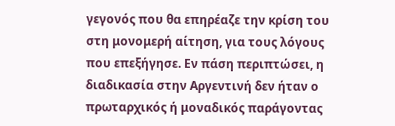γεγονός που θα επηρέαζε την κρίση του στη μονομερή αίτηση, για τους λόγους που επεξήγησε. Εν πάση περιπτώσει, η διαδικασία στην Αργεντινή δεν ήταν ο πρωταρχικός ή μοναδικός παράγοντας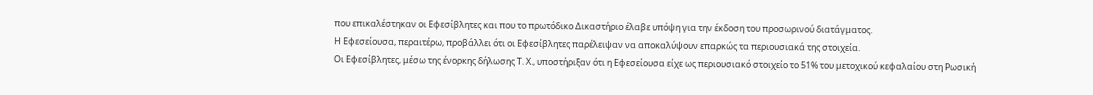που επικαλέστηκαν οι Εφεσίβλητες και που το πρωτόδικο Δικαστήριο έλαβε υπόψη για την έκδοση του προσωρινού διατάγματος.
Η Εφεσείουσα, περαιτέρω, προβάλλει ότι οι Εφεσίβλητες παρέλειψαν να αποκαλύψουν επαρκώς τα περιουσιακά της στοιχεία.
Οι Εφεσίβλητες, μέσω της ένορκης δήλωσης Τ. Χ., υποστήριξαν ότι η Εφεσείουσα είχε ως περιουσιακό στοιχείο το 51% του μετοχικού κεφαλαίου στη Ρωσική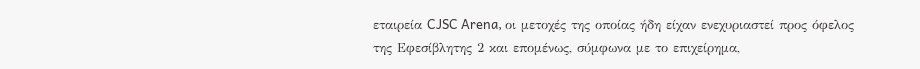εταιρεία CJSC Arena, οι μετοχές της οποίας ήδη είχαν ενεχυριαστεί προς όφελος της Εφεσίβλητης 2 και επομένως, σύμφωνα με το επιχείρημα,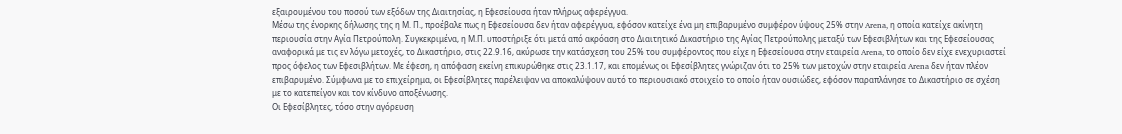εξαιρουμένου του ποσού των εξόδων της Διαιτησίας, η Εφεσείουσα ήταν πλήρως αφερέγγυα.
Μέσω της ένορκης δήλωσης της η Μ. Π., προέβαλε πως η Εφεσείουσα δεν ήταν αφερέγγυα, εφόσον κατείχε ένα μη επιβαρυμένο συμφέρον ύψους 25% στην Arena, η οποία κατείχε ακίνητη περιουσία στην Αγία Πετρούπολη. Συγκεκριμένα, η Μ.Π. υποστήριξε ότι μετά από ακρόαση στο Διαιτητικό Δικαστήριο της Αγίας Πετρούπολης μεταξύ των Εφεσιβλήτων και της Εφεσείουσας αναφορικά με τις εν λόγω μετοχές, το Δικαστήριο, στις 22.9.16, ακύρωσε την κατάσχεση του 25% του συμφέροντος που είχε η Εφεσείουσα στην εταιρεία Arena, το οποίο δεν είχε ενεχυριαστεί προς όφελος των Εφεσιβλήτων. Με έφεση, η απόφαση εκείνη επικυρώθηκε στις 23.1.17, και επομένως οι Εφεσίβλητες γνώριζαν ότι το 25% των μετοχών στην εταιρεία Arena δεν ήταν πλέον επιβαρυμένο. Σύμφωνα με το επιχείρημα, οι Εφεσίβλητες παρέλειψαν να αποκαλύψουν αυτό το περιουσιακό στοιχείο το οποίο ήταν ουσιώδες, εφόσον παραπλάνησε το Δικαστήριο σε σχέση με το κατεπείγον και τον κίνδυνο αποξένωσης.
Οι Εφεσίβλητες, τόσο στην αγόρευση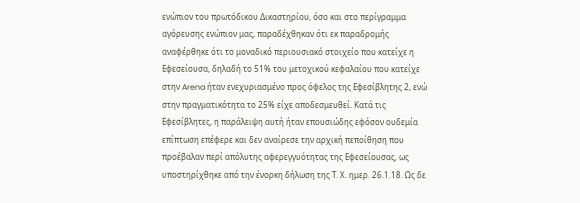ενώπιον του πρωτόδικου Δικαστηρίου, όσο και στο περίγραμμα αγόρευσης ενώπιον μας, παραδέχθηκαν ότι εκ παραδρομής αναφέρθηκε ότι το μοναδικό περιουσιακό στοιχείο που κατείχε η Εφεσείουσα, δηλαδή το 51% του μετοχικού κεφαλαίου που κατείχε στην Arena ήταν ενεχυριασμένο προς όφελος της Εφεσίβλητης 2, ενώ στην πραγματικότητα το 25% είχε αποδεσμευθεί. Κατά τις Εφεσίβλητες, η παράλειψη αυτή ήταν επουσιώδης εφόσον ουδεμία επίπτωση επέφερε και δεν αναίρεσε την αρχική πεποίθηση που προέβαλαν περί απόλυτης αφερεγγυότητας της Εφεσείουσας, ως υποστηρίχθηκε από την ένορκη δήλωση της Τ. Χ. ημερ. 26.1.18. Ως δε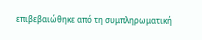επιβεβαιώθηκε από τη συμπληρωματική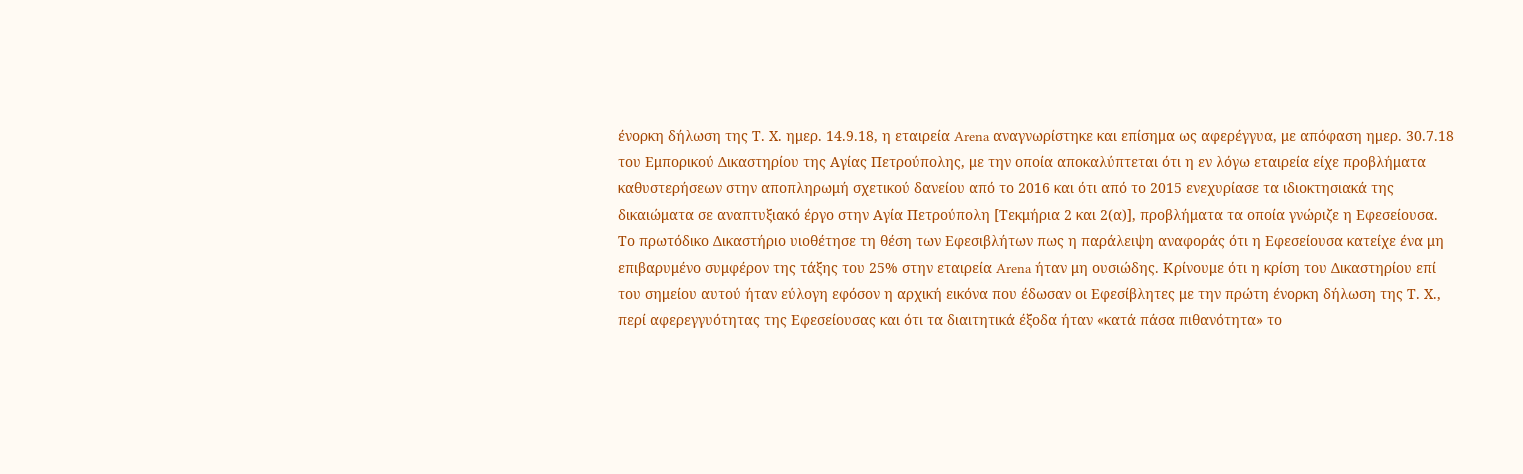ένορκη δήλωση της Τ. Χ. ημερ. 14.9.18, η εταιρεία Arena αναγνωρίστηκε και επίσημα ως αφερέγγυα, με απόφαση ημερ. 30.7.18 του Εμπορικού Δικαστηρίου της Αγίας Πετρούπολης, με την οποία αποκαλύπτεται ότι η εν λόγω εταιρεία είχε προβλήματα καθυστερήσεων στην αποπληρωμή σχετικού δανείου από το 2016 και ότι από το 2015 ενεχυρίασε τα ιδιοκτησιακά της δικαιώματα σε αναπτυξιακό έργο στην Αγία Πετρούπολη [Τεκμήρια 2 και 2(α)], προβλήματα τα οποία γνώριζε η Εφεσείουσα.
Το πρωτόδικο Δικαστήριο υιοθέτησε τη θέση των Εφεσιβλήτων πως η παράλειψη αναφοράς ότι η Εφεσείουσα κατείχε ένα μη επιβαρυμένο συμφέρον της τάξης του 25% στην εταιρεία Arena ήταν μη ουσιώδης. Κρίνουμε ότι η κρίση του Δικαστηρίου επί του σημείου αυτού ήταν εύλογη εφόσον η αρχική εικόνα που έδωσαν οι Εφεσίβλητες με την πρώτη ένορκη δήλωση της Τ. Χ., περί αφερεγγυότητας της Εφεσείουσας και ότι τα διαιτητικά έξοδα ήταν «κατά πάσα πιθανότητα» το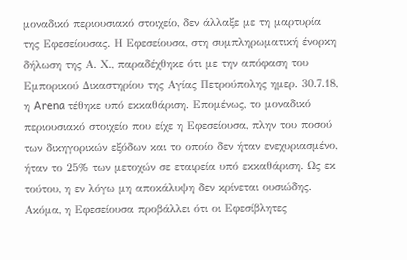μοναδικό περιουσιακό στοιχείο, δεν άλλαξε με τη μαρτυρία της Εφεσείουσας. Η Εφεσείουσα, στη συμπληρωματική ένορκη δήλωση της Α. Χ., παραδέχθηκε ότι με την απόφαση του Εμπορικού Δικαστηρίου της Αγίας Πετρούπολης ημερ. 30.7.18, η Arena τέθηκε υπό εκκαθάριση. Επομένως, το μοναδικό περιουσιακό στοιχείο που είχε η Εφεσείουσα, πλην του ποσού των δικηγορικών εξόδων και το οποίο δεν ήταν ενεχυριασμένο, ήταν το 25% των μετοχών σε εταιρεία υπό εκκαθάριση. Ως εκ τούτου, η εν λόγω μη αποκάλυψη δεν κρίνεται ουσιώδης.
Ακόμα, η Εφεσείουσα προβάλλει ότι οι Εφεσίβλητες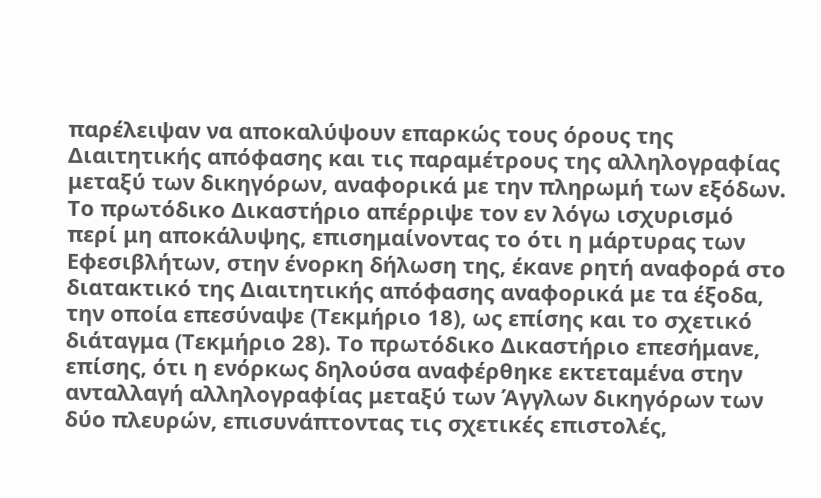παρέλειψαν να αποκαλύψουν επαρκώς τους όρους της Διαιτητικής απόφασης και τις παραμέτρους της αλληλογραφίας μεταξύ των δικηγόρων, αναφορικά με την πληρωμή των εξόδων. Το πρωτόδικο Δικαστήριο απέρριψε τον εν λόγω ισχυρισμό περί μη αποκάλυψης, επισημαίνοντας το ότι η μάρτυρας των Εφεσιβλήτων, στην ένορκη δήλωση της, έκανε ρητή αναφορά στο διατακτικό της Διαιτητικής απόφασης αναφορικά με τα έξοδα, την οποία επεσύναψε (Τεκμήριο 18), ως επίσης και το σχετικό διάταγμα (Τεκμήριο 28). Το πρωτόδικο Δικαστήριο επεσήμανε, επίσης, ότι η ενόρκως δηλούσα αναφέρθηκε εκτεταμένα στην ανταλλαγή αλληλογραφίας μεταξύ των Άγγλων δικηγόρων των δύο πλευρών, επισυνάπτοντας τις σχετικές επιστολές,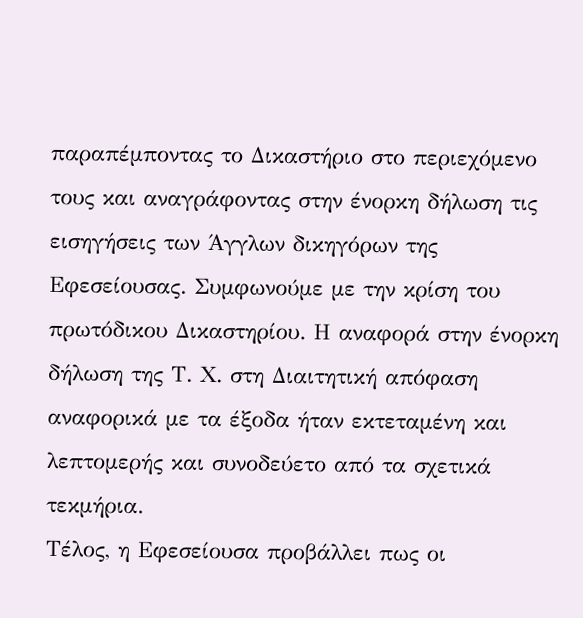παραπέμποντας το Δικαστήριο στο περιεχόμενο τους και αναγράφοντας στην ένορκη δήλωση τις εισηγήσεις των Άγγλων δικηγόρων της Εφεσείουσας. Συμφωνούμε με την κρίση του πρωτόδικου Δικαστηρίου. Η αναφορά στην ένορκη δήλωση της Τ. Χ. στη Διαιτητική απόφαση αναφορικά με τα έξοδα ήταν εκτεταμένη και λεπτομερής και συνοδεύετο από τα σχετικά τεκμήρια.
Τέλος, η Εφεσείουσα προβάλλει πως οι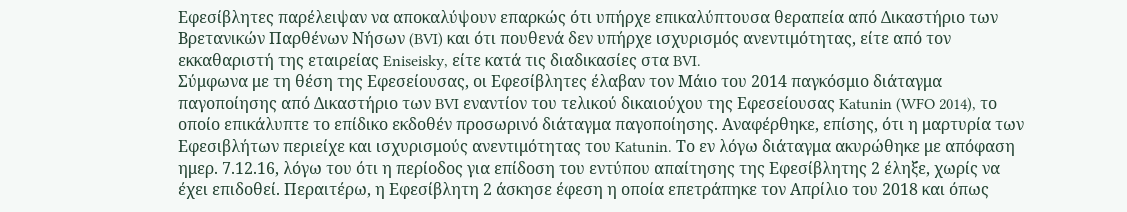Εφεσίβλητες παρέλειψαν να αποκαλύψουν επαρκώς ότι υπήρχε επικαλύπτουσα θεραπεία από Δικαστήριο των Βρετανικών Παρθένων Νήσων (BVI) και ότι πουθενά δεν υπήρχε ισχυρισμός ανεντιμότητας, είτε από τον εκκαθαριστή της εταιρείας Eniseisky, είτε κατά τις διαδικασίες στα BVI.
Σύμφωνα με τη θέση της Εφεσείουσας, οι Εφεσίβλητες έλαβαν τον Μάιο του 2014 παγκόσμιο διάταγμα παγοποίησης από Δικαστήριο των BVI εναντίον του τελικού δικαιούχου της Εφεσείουσας Katunin (WFO 2014), το οποίο επικάλυπτε το επίδικο εκδοθέν προσωρινό διάταγμα παγοποίησης. Αναφέρθηκε, επίσης, ότι η μαρτυρία των Εφεσιβλήτων περιείχε και ισχυρισμούς ανεντιμότητας του Katunin. Το εν λόγω διάταγμα ακυρώθηκε με απόφαση ημερ. 7.12.16, λόγω του ότι η περίοδος για επίδοση του εντύπου απαίτησης της Εφεσίβλητης 2 έληξε, χωρίς να έχει επιδοθεί. Περαιτέρω, η Εφεσίβλητη 2 άσκησε έφεση η οποία επετράπηκε τον Απρίλιο του 2018 και όπως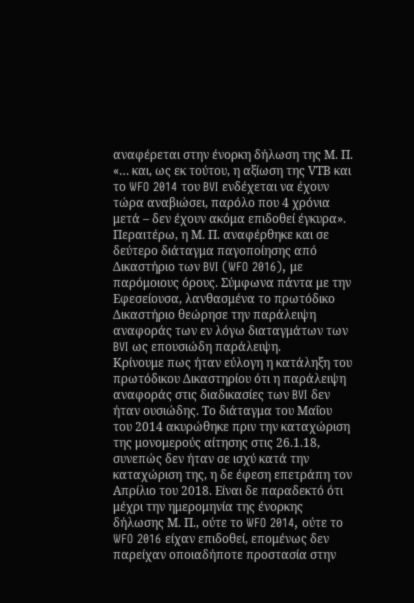αναφέρεται στην ένορκη δήλωση της Μ. Π. «… και, ως εκ τούτου, η αξίωση της VΤΒ και το WFO 2014 του BVI ενδέχεται να έχουν τώρα αναβιώσει, παρόλο που 4 χρόνια μετά – δεν έχουν ακόμα επιδοθεί έγκυρα». Περαιτέρω, η Μ. Π. αναφέρθηκε και σε δεύτερο διάταγμα παγοποίησης από Δικαστήριο των BVI (WFO 2016), με παρόμοιους όρους. Σύμφωνα πάντα με την Εφεσείουσα, λανθασμένα το πρωτόδικο Δικαστήριο θεώρησε την παράλειψη αναφοράς των εν λόγω διαταγμάτων των BVI ως επουσιώδη παράλειψη.
Κρίνουμε πως ήταν εύλογη η κατάληξη του πρωτόδικου Δικαστηρίου ότι η παράλειψη αναφοράς στις διαδικασίες των BVI δεν ήταν ουσιώδης. Το διάταγμα του Μαΐου του 2014 ακυρώθηκε πριν την καταχώριση της μονομερούς αίτησης στις 26.1.18, συνεπώς δεν ήταν σε ισχύ κατά την καταχώριση της, η δε έφεση επετράπη τον Απρίλιο του 2018. Είναι δε παραδεκτό ότι μέχρι την ημερομηνία της ένορκης δήλωσης Μ. Π., ούτε το WFO 2014, ούτε το WFO 2016 είχαν επιδοθεί, επομένως δεν παρείχαν οποιαδήποτε προστασία στην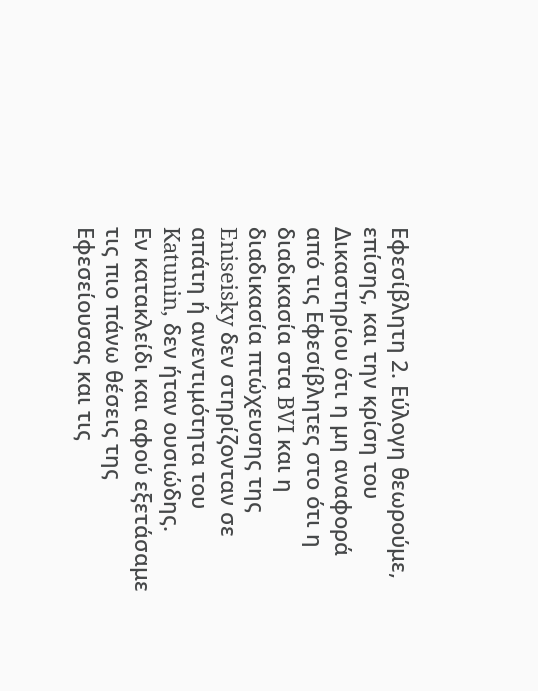Εφεσίβλητη 2. Εύλογη θεωρούμε, επίσης, και την κρίση του Δικαστηρίου ότι η μη αναφορά από τις Εφεσίβλητες στο ότι η διαδικασία στα BVI και η διαδικασία πτώχευσης της Eniseisky δεν στηρίζονταν σε απάτη ή ανεντιμότητα του Katunin, δεν ήταν ουσιώδης.
Εν κατακλείδι και αφού εξετάσαμε τις πιο πάνω θέσεις της Εφεσείουσας και τις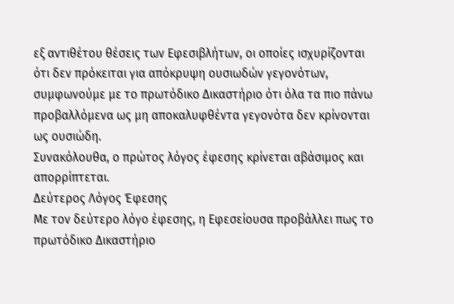εξ αντιθέτου θέσεις των Εφεσιβλήτων, οι οποίες ισχυρίζονται ότι δεν πρόκειται για απόκρυψη ουσιωδών γεγονότων, συμφωνούμε με το πρωτόδικο Δικαστήριο ότι όλα τα πιο πάνω προβαλλόμενα ως μη αποκαλυφθέντα γεγονότα δεν κρίνονται ως ουσιώδη.
Συνακόλουθα, ο πρώτος λόγος έφεσης κρίνεται αβάσιμος και απορρίπτεται.
Δεύτερος Λόγος Έφεσης
Με τον δεύτερο λόγο έφεσης, η Εφεσείουσα προβάλλει πως το πρωτόδικο Δικαστήριο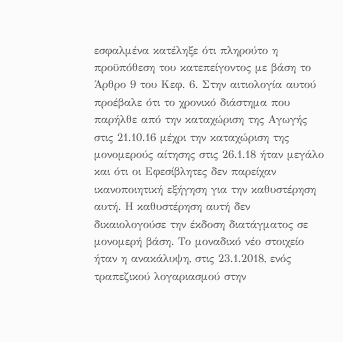εσφαλμένα κατέληξε ότι πληρούτο η προϋπόθεση του κατεπείγοντος με βάση το Άρθρο 9 του Κεφ. 6. Στην αιτιολογία αυτού προέβαλε ότι το χρονικό διάστημα που παρήλθε από την καταχώριση της Αγωγής στις 21.10.16 μέχρι την καταχώριση της μονομερούς αίτησης στις 26.1.18 ήταν μεγάλο και ότι οι Εφεσίβλητες δεν παρείχαν ικανοποιητική εξήγηση για την καθυστέρηση αυτή. Η καθυστέρηση αυτή δεν δικαιολογούσε την έκδοση διατάγματος σε μονομερή βάση. Το μοναδικό νέο στοιχείο ήταν η ανακάλυψη, στις 23.1.2018, ενός τραπεζικού λογαριασμού στην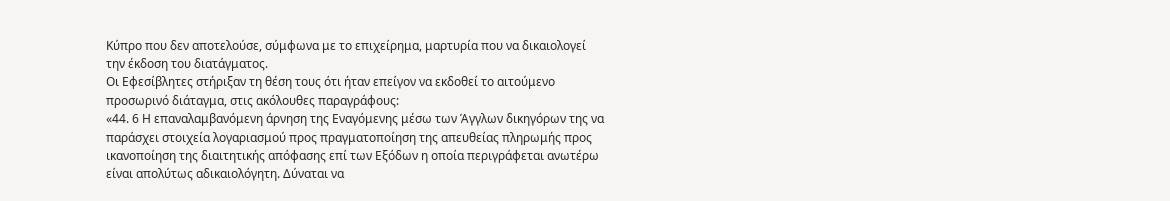Κύπρο που δεν αποτελούσε, σύμφωνα με το επιχείρημα, μαρτυρία που να δικαιολογεί την έκδοση του διατάγματος.
Οι Εφεσίβλητες στήριξαν τη θέση τους ότι ήταν επείγον να εκδοθεί το αιτούμενο προσωρινό διάταγμα, στις ακόλουθες παραγράφους:
«44. 6 Η επαναλαμβανόμενη άρνηση της Εναγόμενης μέσω των Άγγλων δικηγόρων της να παράσχει στοιχεία λογαριασμού προς πραγματοποίηση της απευθείας πληρωμής προς ικανοποίηση της διαιτητικής απόφασης επί των Εξόδων η οποία περιγράφεται ανωτέρω είναι απολύτως αδικαιολόγητη. Δύναται να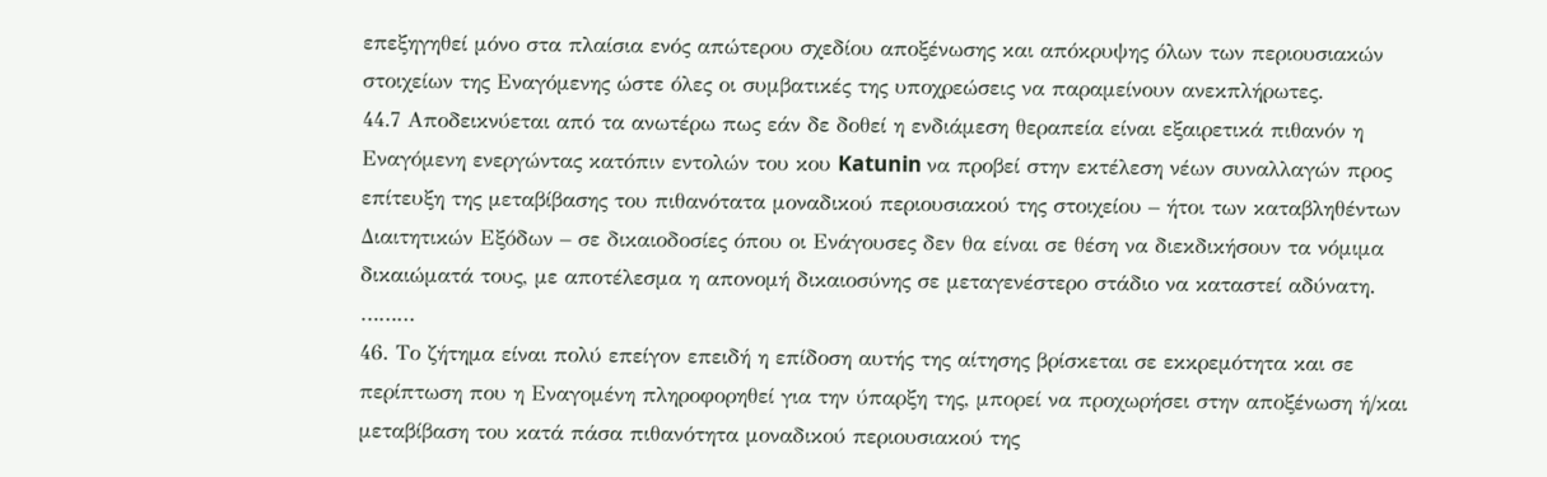επεξηγηθεί μόνο στα πλαίσια ενός απώτερου σχεδίου αποξένωσης και απόκρυψης όλων των περιουσιακών στοιχείων της Εναγόμενης ώστε όλες οι συμβατικές της υποχρεώσεις να παραμείνουν ανεκπλήρωτες.
44.7 Αποδεικνύεται από τα ανωτέρω πως εάν δε δοθεί η ενδιάμεση θεραπεία είναι εξαιρετικά πιθανόν η Εναγόμενη ενεργώντας κατόπιν εντολών του κου Katunin να προβεί στην εκτέλεση νέων συναλλαγών προς επίτευξη της μεταβίβασης του πιθανότατα μοναδικού περιουσιακού της στοιχείου – ήτοι των καταβληθέντων Διαιτητικών Εξόδων – σε δικαιοδοσίες όπου οι Ενάγουσες δεν θα είναι σε θέση να διεκδικήσουν τα νόμιμα δικαιώματά τους, με αποτέλεσμα η απονομή δικαιοσύνης σε μεταγενέστερο στάδιο να καταστεί αδύνατη.
………
46. Το ζήτημα είναι πολύ επείγον επειδή η επίδοση αυτής της αίτησης βρίσκεται σε εκκρεμότητα και σε περίπτωση που η Εναγομένη πληροφορηθεί για την ύπαρξη της, μπορεί να προχωρήσει στην αποξένωση ή/και μεταβίβαση του κατά πάσα πιθανότητα μοναδικού περιουσιακού της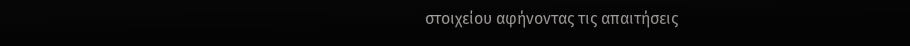στοιχείου αφήνοντας τις απαιτήσεις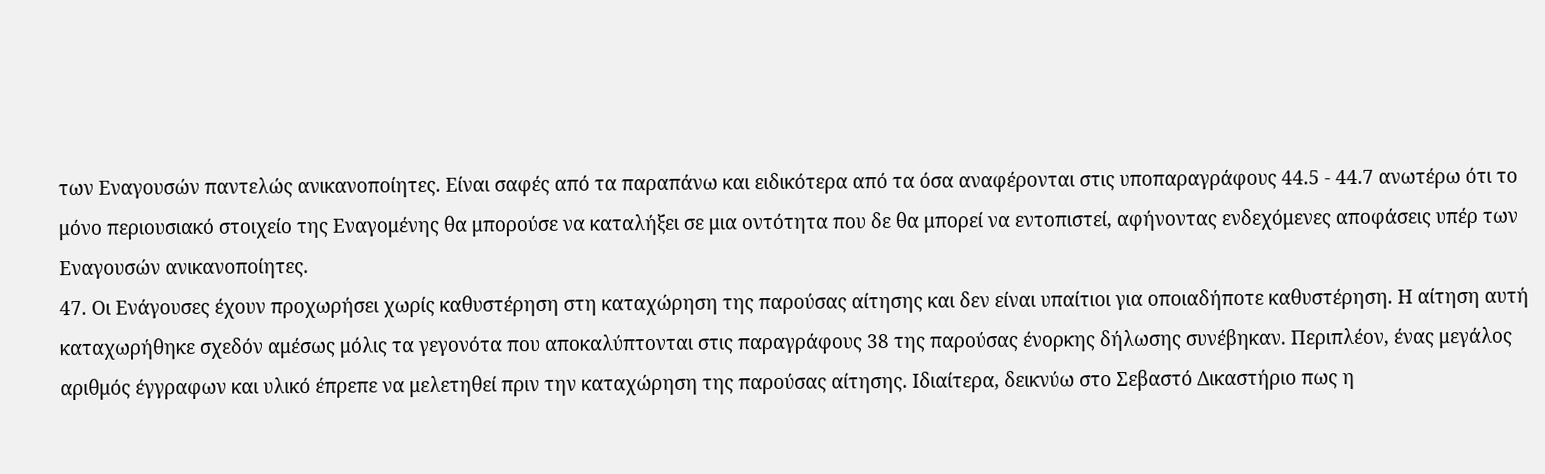των Εναγουσών παντελώς ανικανοποίητες. Είναι σαφές από τα παραπάνω και ειδικότερα από τα όσα αναφέρονται στις υποπαραγράφους 44.5 - 44.7 ανωτέρω ότι το μόνο περιουσιακό στοιχείο της Εναγομένης θα μπορούσε να καταλήξει σε μια οντότητα που δε θα μπορεί να εντοπιστεί, αφήνοντας ενδεχόμενες αποφάσεις υπέρ των Εναγουσών ανικανοποίητες.
47. Οι Ενάγουσες έχουν προχωρήσει χωρίς καθυστέρηση στη καταχώρηση της παρούσας αίτησης και δεν είναι υπαίτιοι για οποιαδήποτε καθυστέρηση. Η αίτηση αυτή καταχωρήθηκε σχεδόν αμέσως μόλις τα γεγονότα που αποκαλύπτονται στις παραγράφους 38 της παρούσας ένορκης δήλωσης συνέβηκαν. Περιπλέον, ένας μεγάλος αριθμός έγγραφων και υλικό έπρεπε να μελετηθεί πριν την καταχώρηση της παρούσας αίτησης. Ιδιαίτερα, δεικνύω στο Σεβαστό Δικαστήριο πως η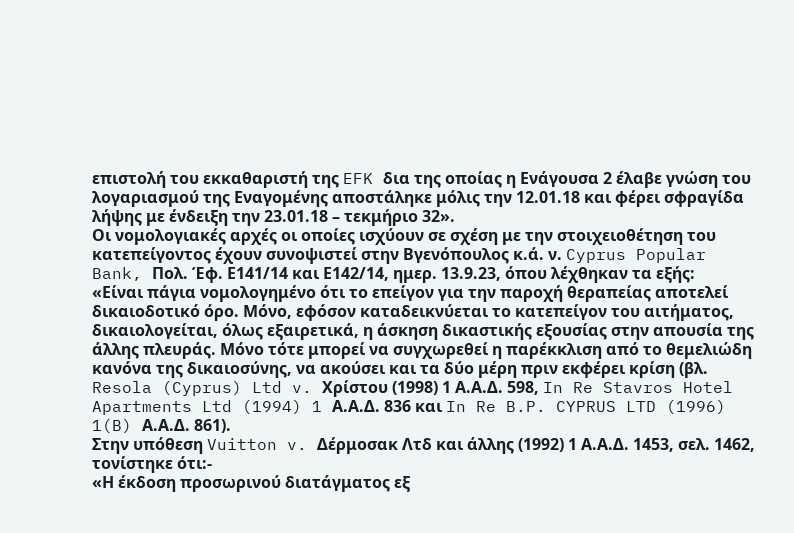επιστολή του εκκαθαριστή της EFK δια της οποίας η Ενάγουσα 2 έλαβε γνώση του λογαριασμού της Εναγομένης αποστάληκε μόλις την 12.01.18 και φέρει σφραγίδα λήψης με ένδειξη την 23.01.18 – τεκμήριο 32».
Οι νομολογιακές αρχές οι οποίες ισχύουν σε σχέση με την στοιχειοθέτηση του κατεπείγοντος έχουν συνοψιστεί στην Βγενόπουλος κ.ά. ν. Cyprus Popular Bank, Πολ. Έφ. Ε141/14 και Ε142/14, ημερ. 13.9.23, όπου λέχθηκαν τα εξής:
«Είναι πάγια νομολογημένο ότι το επείγον για την παροχή θεραπείας αποτελεί δικαιοδοτικό όρο. Μόνο, εφόσον καταδεικνύεται το κατεπείγον του αιτήματος, δικαιολογείται, όλως εξαιρετικά, η άσκηση δικαστικής εξουσίας στην απουσία της άλλης πλευράς. Μόνο τότε μπορεί να συγχωρεθεί η παρέκκλιση από το θεμελιώδη κανόνα της δικαιοσύνης, να ακούσει και τα δύο μέρη πριν εκφέρει κρίση (βλ. Resola (Cyprus) Ltd v. Χρίστου (1998) 1 Α.Α.Δ. 598, In Re Stavros Hotel Apartments Ltd (1994) 1 Α.Α.Δ. 836 και In Re B.P. CYPRUS LTD (1996) 1(B) Α.Α.Δ. 861).
Στην υπόθεση Vuitton v. Δέρμοσακ Λτδ και άλλης (1992) 1 Α.Α.Δ. 1453, σελ. 1462, τονίστηκε ότι:-
«Η έκδοση προσωρινού διατάγματος εξ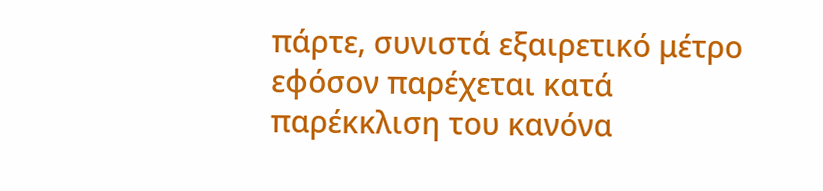πάρτε, συνιστά εξαιρετικό μέτρο εφόσον παρέχεται κατά παρέκκλιση του κανόνα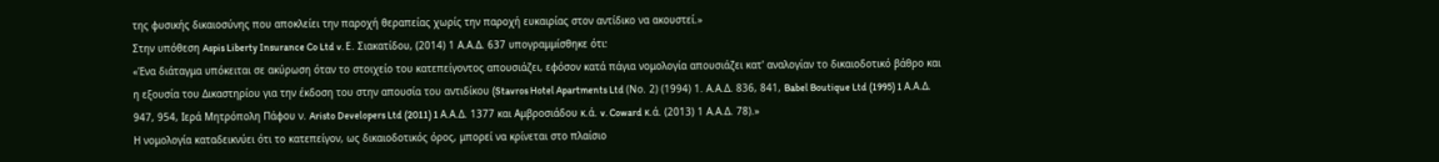της φυσικής δικαιοσύνης που αποκλείει την παροχή θεραπείας χωρίς την παροχή ευκαιρίας στον αντίδικο να ακουστεί.»
Στην υπόθεση Aspis Liberty Insurance Co Ltd v. Ε. Σιακατίδου, (2014) 1 Α.Α.Δ. 637 υπογραμμίσθηκε ότι:
«Ένα διάταγμα υπόκειται σε ακύρωση όταν το στοιχείο του κατεπείγοντος απουσιάζει, εφόσον κατά πάγια νομολογία απουσιάζει κατ' αναλογίαν το δικαιοδοτικό βάθρο και η εξουσία του Δικαστηρίου για την έκδοση του στην απουσία του αντιδίκου (Stavros Hotel Apartments Ltd (Νο. 2) (1994) 1. Α.Α.Δ. 836, 841, Babel Boutique Ltd (1995) 1 Α.Α.Δ. 947, 954, Ιερά Μητρόπολη Πάφου ν. Aristo Developers Ltd (2011) 1 Α.Α.Δ. 1377 και Αμβροσιάδου κ.ά. v. Coward κ.ά. (2013) 1 Α.Α.Δ. 78).»
Η νομολογία καταδεικνύει ότι το κατεπείγον, ως δικαιοδοτικός όρος, μπορεί να κρίνεται στο πλαίσιο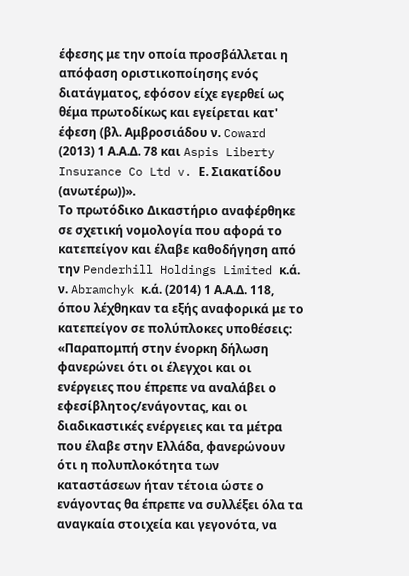έφεσης με την οποία προσβάλλεται η απόφαση οριστικοποίησης ενός διατάγματος, εφόσον είχε εγερθεί ως θέμα πρωτοδίκως και εγείρεται κατ' έφεση (βλ. Αμβροσιάδου ν. Coward (2013) 1 Α.Α.Δ. 78 και Aspis Liberty Insurance Co Ltd v. Ε. Σιακατίδου (ανωτέρω))».
Το πρωτόδικο Δικαστήριο αναφέρθηκε σε σχετική νομολογία που αφορά το κατεπείγον και έλαβε καθοδήγηση από την Penderhill Holdings Limited κ.ά. ν. Abramchyk κ.ά. (2014) 1 Α.Α.Δ. 118, όπου λέχθηκαν τα εξής αναφορικά με το κατεπείγον σε πολύπλοκες υποθέσεις:
«Παραπομπή στην ένορκη δήλωση φανερώνει ότι οι έλεγχοι και οι ενέργειες που έπρεπε να αναλάβει ο εφεσίβλητος/ενάγοντας, και οι διαδικαστικές ενέργειες και τα μέτρα που έλαβε στην Ελλάδα, φανερώνουν ότι η πολυπλοκότητα των καταστάσεων ήταν τέτοια ώστε ο ενάγοντας θα έπρεπε να συλλέξει όλα τα αναγκαία στοιχεία και γεγονότα, να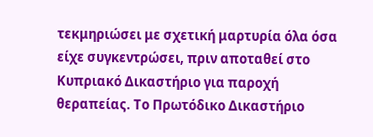τεκμηριώσει με σχετική μαρτυρία όλα όσα είχε συγκεντρώσει, πριν αποταθεί στο Κυπριακό Δικαστήριο για παροχή θεραπείας. Το Πρωτόδικο Δικαστήριο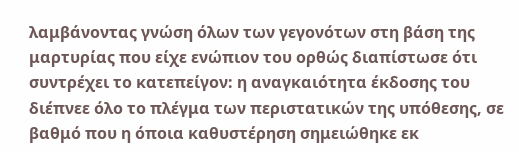λαμβάνοντας γνώση όλων των γεγονότων στη βάση της μαρτυρίας που είχε ενώπιον του ορθώς διαπίστωσε ότι συντρέχει το κατεπείγον: η αναγκαιότητα έκδοσης του διέπνεε όλο το πλέγμα των περιστατικών της υπόθεσης, σε βαθμό που η όποια καθυστέρηση σημειώθηκε εκ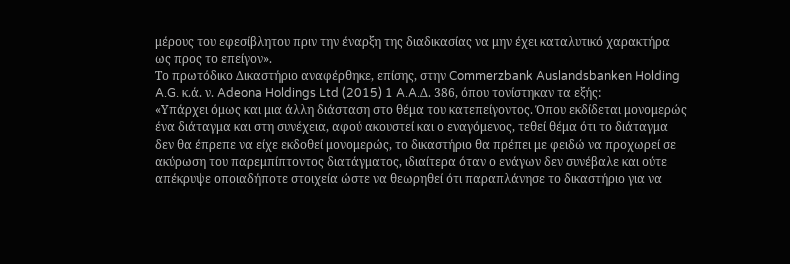μέρους του εφεσίβλητου πριν την έναρξη της διαδικασίας να μην έχει καταλυτικό χαρακτήρα ως προς το επείγον».
Το πρωτόδικο Δικαστήριο αναφέρθηκε, επίσης, στην Commerzbank Auslandsbanken Holding A.G. κ.ά. ν. Adeona Holdings Ltd (2015) 1 A.A.Δ. 386, όπου τονίστηκαν τα εξής:
«Υπάρχει όμως και μια άλλη διάσταση στο θέμα του κατεπείγοντος. Όπου εκδίδεται μονομερώς ένα διάταγμα και στη συνέχεια, αφού ακουστεί και ο εναγόμενος, τεθεί θέμα ότι το διάταγμα δεν θα έπρεπε να είχε εκδοθεί μονομερώς, το δικαστήριο θα πρέπει με φειδώ να προχωρεί σε ακύρωση του παρεμπίπτοντος διατάγματος, ιδιαίτερα όταν ο ενάγων δεν συνέβαλε και ούτε απέκρυψε οποιαδήποτε στοιχεία ώστε να θεωρηθεί ότι παραπλάνησε το δικαστήριο για να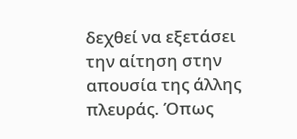δεχθεί να εξετάσει την αίτηση στην απουσία της άλλης πλευράς. Όπως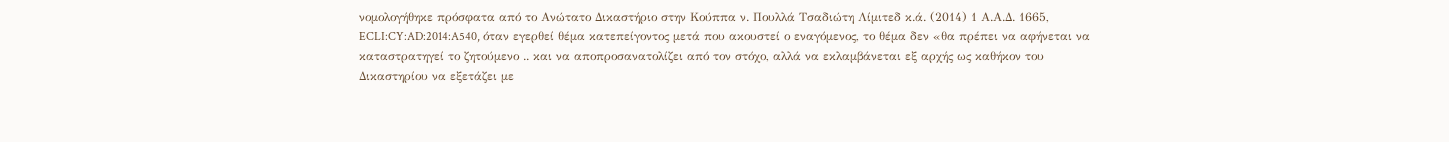νομολογήθηκε πρόσφατα από το Ανώτατο Δικαστήριο στην Κούππα ν. Πουλλά Τσαδιώτη Λίμιτεδ κ.ά. (2014) 1 Α.Α.Δ. 1665, ECLI:CY:AD:2014:A540, όταν εγερθεί θέμα κατεπείγοντος μετά που ακουστεί ο εναγόμενος, το θέμα δεν «θα πρέπει να αφήνεται να καταστρατηγεί το ζητούμενο .. και να αποπροσανατολίζει από τον στόχο, αλλά να εκλαμβάνεται εξ αρχής ως καθήκον του Δικαστηρίου να εξετάζει με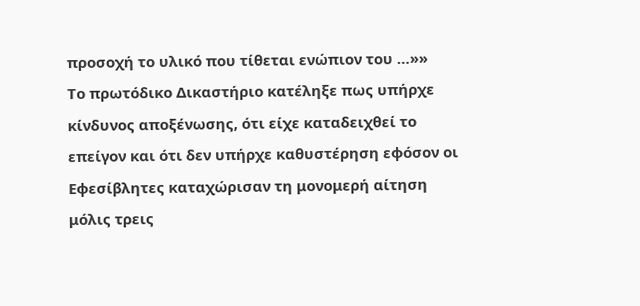προσοχή το υλικό που τίθεται ενώπιον του …»»
Το πρωτόδικο Δικαστήριο κατέληξε πως υπήρχε κίνδυνος αποξένωσης, ότι είχε καταδειχθεί το επείγον και ότι δεν υπήρχε καθυστέρηση εφόσον οι Εφεσίβλητες καταχώρισαν τη μονομερή αίτηση μόλις τρεις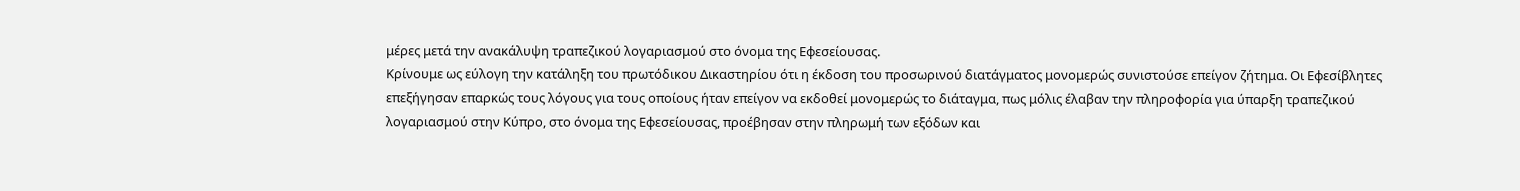μέρες μετά την ανακάλυψη τραπεζικού λογαριασμού στο όνομα της Εφεσείουσας.
Κρίνουμε ως εύλογη την κατάληξη του πρωτόδικου Δικαστηρίου ότι η έκδοση του προσωρινού διατάγματος μονομερώς συνιστούσε επείγον ζήτημα. Οι Εφεσίβλητες επεξήγησαν επαρκώς τους λόγους για τους οποίους ήταν επείγον να εκδοθεί μονομερώς το διάταγμα, πως μόλις έλαβαν την πληροφορία για ύπαρξη τραπεζικού λογαριασμού στην Κύπρο, στο όνομα της Εφεσείουσας, προέβησαν στην πληρωμή των εξόδων και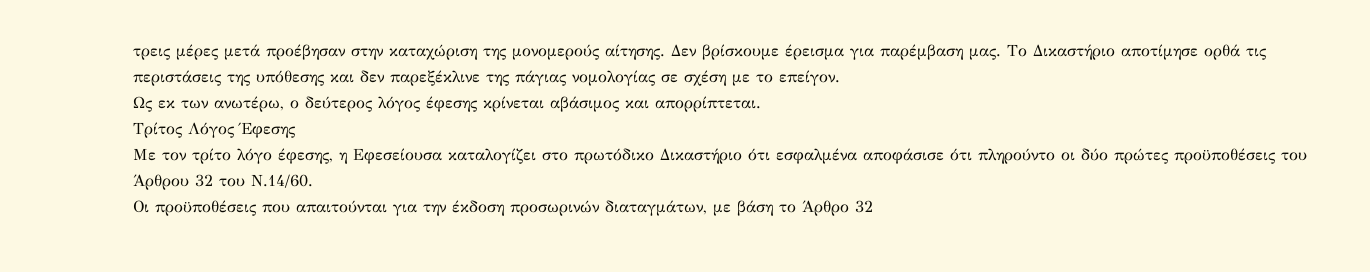τρεις μέρες μετά προέβησαν στην καταχώριση της μονομερούς αίτησης. Δεν βρίσκουμε έρεισμα για παρέμβαση μας. Το Δικαστήριο αποτίμησε ορθά τις περιστάσεις της υπόθεσης και δεν παρεξέκλινε της πάγιας νομολογίας σε σχέση με το επείγον.
Ως εκ των ανωτέρω, ο δεύτερος λόγος έφεσης κρίνεται αβάσιμος και απορρίπτεται.
Τρίτος Λόγος Έφεσης
Με τον τρίτο λόγο έφεσης, η Εφεσείουσα καταλογίζει στο πρωτόδικο Δικαστήριο ότι εσφαλμένα αποφάσισε ότι πληρούντο οι δύο πρώτες προϋποθέσεις του Άρθρου 32 του Ν.14/60.
Οι προϋποθέσεις που απαιτούνται για την έκδοση προσωρινών διαταγμάτων, με βάση το Άρθρο 32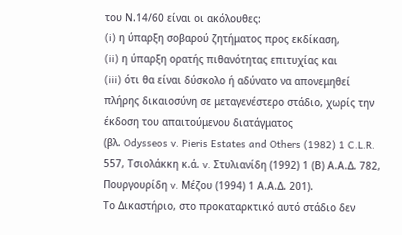του Ν.14/60 είναι οι ακόλουθες:
(i) η ύπαρξη σοβαρού ζητήματος προς εκδίκαση,
(ii) η ύπαρξη ορατής πιθανότητας επιτυχίας και
(iii) ότι θα είναι δύσκολο ή αδύνατο να απονεμηθεί πλήρης δικαιοσύνη σε μεταγενέστερο στάδιο, χωρίς την έκδοση του απαιτούμενου διατάγματος
(βλ. Odysseos v. Pieris Estates and Others (1982) 1 C.L.R. 557, Τσιολάκκη κ.ά. v. Στυλιανίδη (1992) 1 (Β) Α.Α.Δ. 782, Πουργουρίδη v. Μέζου (1994) 1 Α.Α.Δ. 201).
Το Δικαστήριο, στο προκαταρκτικό αυτό στάδιο δεν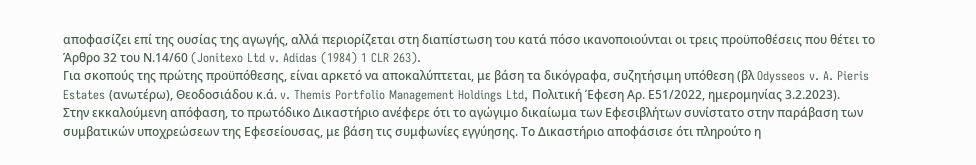αποφασίζει επί της ουσίας της αγωγής, αλλά περιορίζεται στη διαπίστωση του κατά πόσο ικανοποιούνται οι τρεις προϋποθέσεις που θέτει το Άρθρο 32 του Ν.14/60 (Jonitexo Ltd v. Adidas (1984) 1 CLR 263).
Για σκοπούς της πρώτης προϋπόθεσης, είναι αρκετό να αποκαλύπτεται, με βάση τα δικόγραφα, συζητήσιμη υπόθεση (βλ Odysseos v. A. Pieris Estates (ανωτέρω), Θεοδοσιάδου κ.ά. v. Themis Portfolio Management Holdings Ltd, Πολιτική Έφεση Αρ. Ε51/2022, ημερομηνίας 3.2.2023).
Στην εκκαλούμενη απόφαση, το πρωτόδικο Δικαστήριο ανέφερε ότι το αγώγιμο δικαίωμα των Εφεσιβλήτων συνίστατο στην παράβαση των συμβατικών υποχρεώσεων της Εφεσείουσας, με βάση τις συμφωνίες εγγύησης. Το Δικαστήριο αποφάσισε ότι πληρούτο η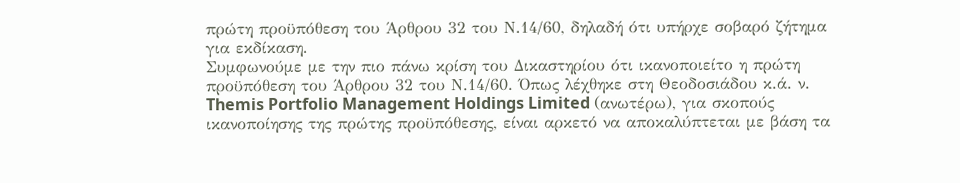πρώτη προϋπόθεση του Άρθρου 32 του Ν.14/60, δηλαδή ότι υπήρχε σοβαρό ζήτημα για εκδίκαση.
Συμφωνούμε με την πιο πάνω κρίση του Δικαστηρίου ότι ικανοποιείτο η πρώτη προϋπόθεση του Άρθρου 32 του Ν.14/60. Όπως λέχθηκε στη Θεοδοσιάδου κ.ά. ν. Themis Portfolio Management Holdings Limited (ανωτέρω), για σκοπούς ικανοποίησης της πρώτης προϋπόθεσης, είναι αρκετό να αποκαλύπτεται με βάση τα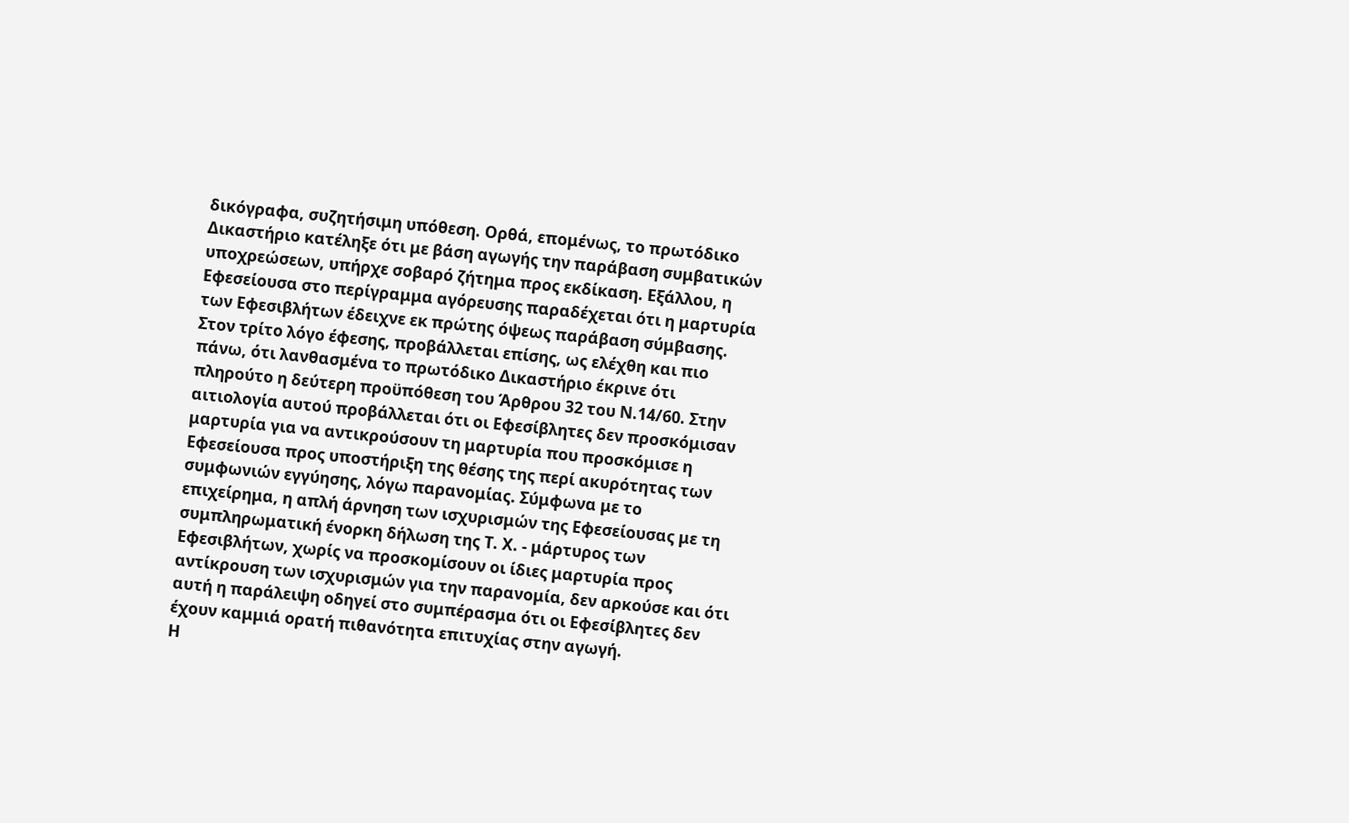δικόγραφα, συζητήσιμη υπόθεση. Ορθά, επομένως, το πρωτόδικο Δικαστήριο κατέληξε ότι με βάση αγωγής την παράβαση συμβατικών υποχρεώσεων, υπήρχε σοβαρό ζήτημα προς εκδίκαση. Εξάλλου, η Εφεσείουσα στο περίγραμμα αγόρευσης παραδέχεται ότι η μαρτυρία των Εφεσιβλήτων έδειχνε εκ πρώτης όψεως παράβαση σύμβασης.
Στον τρίτο λόγο έφεσης, προβάλλεται επίσης, ως ελέχθη και πιο πάνω, ότι λανθασμένα το πρωτόδικο Δικαστήριο έκρινε ότι πληρούτο η δεύτερη προϋπόθεση του Άρθρου 32 του Ν.14/60. Στην αιτιολογία αυτού προβάλλεται ότι οι Εφεσίβλητες δεν προσκόμισαν μαρτυρία για να αντικρούσουν τη μαρτυρία που προσκόμισε η Εφεσείουσα προς υποστήριξη της θέσης της περί ακυρότητας των συμφωνιών εγγύησης, λόγω παρανομίας. Σύμφωνα με το επιχείρημα, η απλή άρνηση των ισχυρισμών της Εφεσείουσας με τη συμπληρωματική ένορκη δήλωση της Τ. Χ. - μάρτυρος των Εφεσιβλήτων, χωρίς να προσκομίσουν οι ίδιες μαρτυρία προς αντίκρουση των ισχυρισμών για την παρανομία, δεν αρκούσε και ότι αυτή η παράλειψη οδηγεί στο συμπέρασμα ότι οι Εφεσίβλητες δεν έχουν καμμιά ορατή πιθανότητα επιτυχίας στην αγωγή.
Η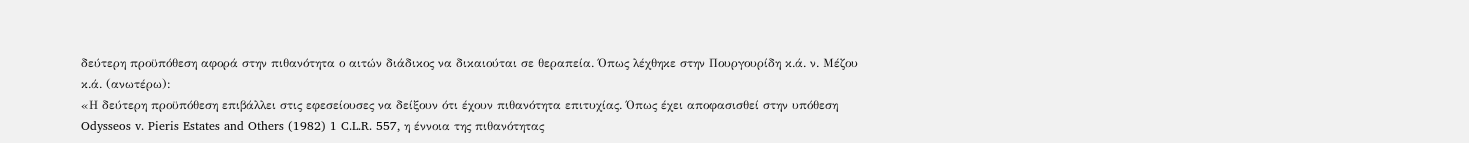δεύτερη προϋπόθεση αφορά στην πιθανότητα ο αιτών διάδικος να δικαιούται σε θεραπεία. Όπως λέχθηκε στην Πουργουρίδη κ.ά. ν. Μέζου κ.ά. (ανωτέρω):
«Η δεύτερη προϋπόθεση επιβάλλει στις εφεσείουσες να δείξουν ότι έχουν πιθανότητα επιτυχίας. Όπως έχει αποφασισθεί στην υπόθεση Odysseos v. Pieris Estates and Others (1982) 1 C.L.R. 557, η έννοια της πιθανότητας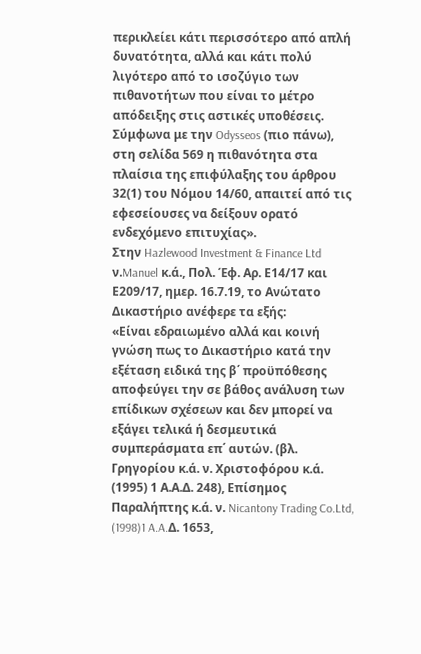περικλείει κάτι περισσότερο από απλή δυνατότητα, αλλά και κάτι πολύ λιγότερο από το ισοζύγιο των πιθανοτήτων που είναι το μέτρο απόδειξης στις αστικές υποθέσεις. Σύμφωνα με την Odysseos (πιο πάνω), στη σελίδα 569 η πιθανότητα στα πλαίσια της επιφύλαξης του άρθρου 32(1) του Νόμου 14/60, απαιτεί από τις εφεσείουσες να δείξουν ορατό ενδεχόμενο επιτυχίας».
Στην Hazlewood Investment & Finance Ltd ν.Manuel κ.ά., Πολ. Έφ. Αρ. Ε14/17 και Ε209/17, ημερ. 16.7.19, το Ανώτατο Δικαστήριο ανέφερε τα εξής:
«Είναι εδραιωμένο αλλά και κοινή γνώση πως το Δικαστήριο κατά την εξέταση ειδικά της β΄ προϋπόθεσης αποφεύγει την σε βάθος ανάλυση των επίδικων σχέσεων και δεν μπορεί να εξάγει τελικά ή δεσμευτικά συμπεράσματα επ΄ αυτών. (βλ. Γρηγορίου κ.ά. ν. Χριστοφόρου κ.ά. (1995) 1 Α.Α.Δ. 248), Επίσημος Παραλήπτης κ.ά. ν. Nicantony Trading Co.Ltd, (1998)1 A.A.Δ. 1653,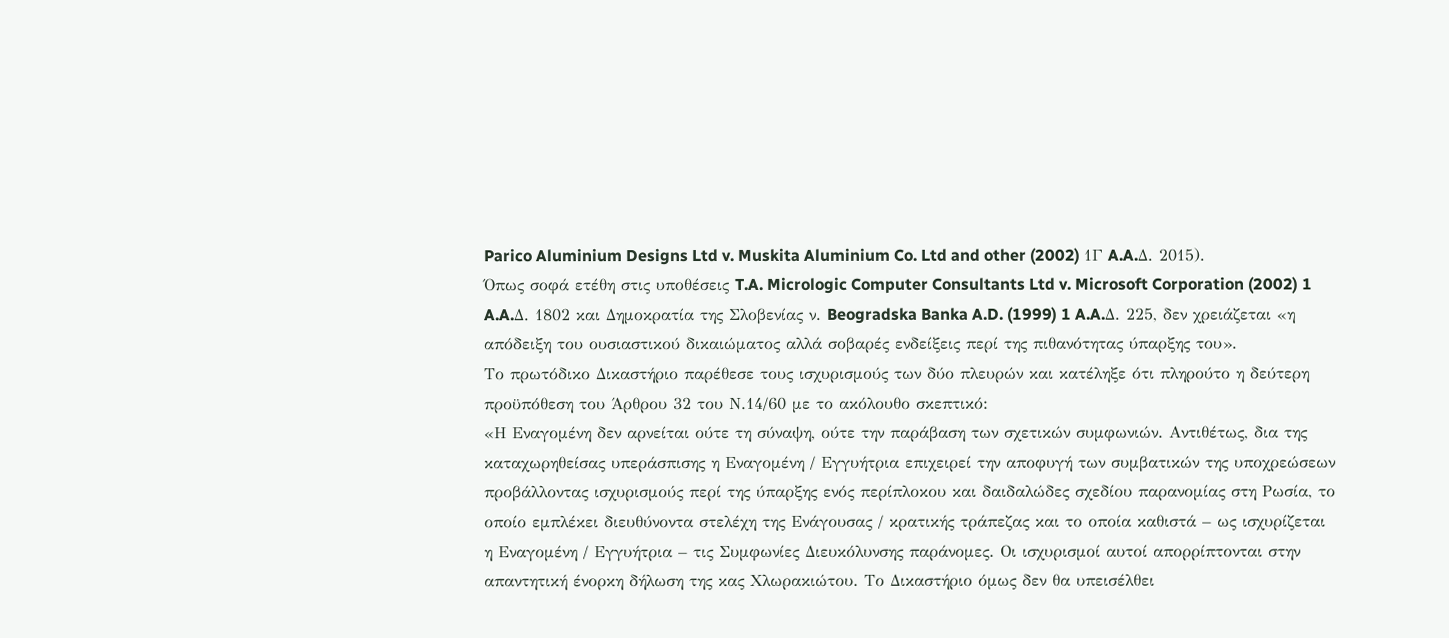Parico Aluminium Designs Ltd v. Muskita Aluminium Co. Ltd and other (2002) 1Γ A.A.Δ. 2015).
Όπως σοφά ετέθη στις υποθέσεις T.A. Micrologic Computer Consultants Ltd v. Microsoft Corporation (2002) 1 A.A.Δ. 1802 και Δημοκρατία της Σλοβενίας ν. Beogradska Banka A.D. (1999) 1 A.A.Δ. 225, δεν χρειάζεται «η απόδειξη του ουσιαστικού δικαιώματος αλλά σοβαρές ενδείξεις περί της πιθανότητας ύπαρξης του».
Το πρωτόδικο Δικαστήριο παρέθεσε τους ισχυρισμούς των δύο πλευρών και κατέληξε ότι πληρούτο η δεύτερη προϋπόθεση του Άρθρου 32 του Ν.14/60 με το ακόλουθο σκεπτικό:
«Η Εναγομένη δεν αρνείται ούτε τη σύναψη, ούτε την παράβαση των σχετικών συμφωνιών. Αντιθέτως, δια της καταχωρηθείσας υπεράσπισης η Εναγομένη / Εγγυήτρια επιχειρεί την αποφυγή των συμβατικών της υποχρεώσεων προβάλλοντας ισχυρισμούς περί της ύπαρξης ενός περίπλοκου και δαιδαλώδες σχεδίου παρανομίας στη Ρωσία, το οποίο εμπλέκει διευθύνοντα στελέχη της Ενάγουσας / κρατικής τράπεζας και το οποία καθιστά – ως ισχυρίζεται η Εναγομένη / Εγγυήτρια – τις Συμφωνίες Διευκόλυνσης παράνομες. Οι ισχυρισμοί αυτοί απορρίπτονται στην απαντητική ένορκη δήλωση της κας Χλωρακιώτου. Το Δικαστήριο όμως δεν θα υπεισέλθει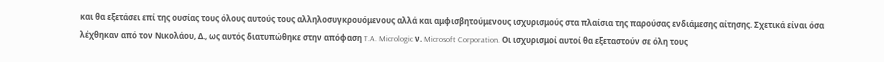και θα εξετάσει επί της ουσίας τους όλους αυτούς τους αλληλοσυγκρουόμενους αλλά και αμφισβητούμενους ισχυρισμούς στα πλαίσια της παρούσας ενδιάμεσης αίτησης. Σχετικά είναι όσα λέχθηκαν από τον Νικολάου, Δ., ως αυτός διατυπώθηκε στην απόφαση T.A. Micrologic ν. Microsoft Corporation. Οι ισχυρισμοί αυτοί θα εξεταστούν σε όλη τους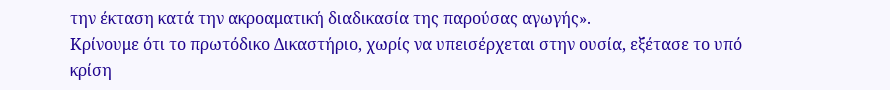την έκταση κατά την ακροαματική διαδικασία της παρούσας αγωγής».
Κρίνουμε ότι το πρωτόδικο Δικαστήριο, χωρίς να υπεισέρχεται στην ουσία, εξέτασε το υπό κρίση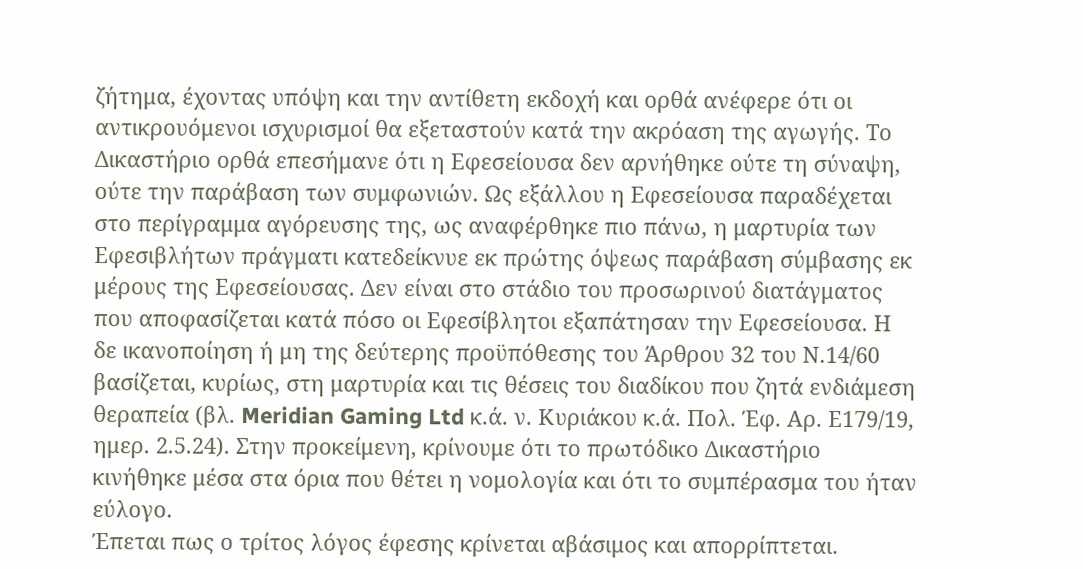ζήτημα, έχοντας υπόψη και την αντίθετη εκδοχή και ορθά ανέφερε ότι οι αντικρουόμενοι ισχυρισμοί θα εξεταστούν κατά την ακρόαση της αγωγής. Το Δικαστήριο ορθά επεσήμανε ότι η Εφεσείουσα δεν αρνήθηκε ούτε τη σύναψη, ούτε την παράβαση των συμφωνιών. Ως εξάλλου η Εφεσείουσα παραδέχεται στο περίγραμμα αγόρευσης της, ως αναφέρθηκε πιο πάνω, η μαρτυρία των Εφεσιβλήτων πράγματι κατεδείκνυε εκ πρώτης όψεως παράβαση σύμβασης εκ μέρους της Εφεσείουσας. Δεν είναι στο στάδιο του προσωρινού διατάγματος που αποφασίζεται κατά πόσο οι Εφεσίβλητοι εξαπάτησαν την Εφεσείουσα. Η δε ικανοποίηση ή μη της δεύτερης προϋπόθεσης του Άρθρου 32 του Ν.14/60 βασίζεται, κυρίως, στη μαρτυρία και τις θέσεις του διαδίκου που ζητά ενδιάμεση θεραπεία (βλ. Meridian Gaming Ltd κ.ά. ν. Κυριάκου κ.ά. Πολ. Έφ. Αρ. Ε179/19, ημερ. 2.5.24). Στην προκείμενη, κρίνουμε ότι το πρωτόδικο Δικαστήριο κινήθηκε μέσα στα όρια που θέτει η νομολογία και ότι το συμπέρασμα του ήταν εύλογο.
Έπεται πως ο τρίτος λόγος έφεσης κρίνεται αβάσιμος και απορρίπτεται.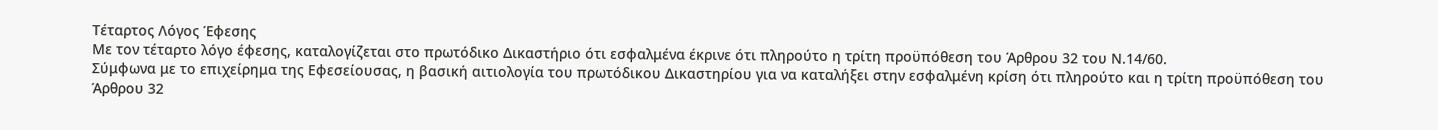Τέταρτος Λόγος Έφεσης
Με τον τέταρτο λόγο έφεσης, καταλογίζεται στο πρωτόδικο Δικαστήριο ότι εσφαλμένα έκρινε ότι πληρούτο η τρίτη προϋπόθεση του Άρθρου 32 του Ν.14/60.
Σύμφωνα με το επιχείρημα της Εφεσείουσας, η βασική αιτιολογία του πρωτόδικου Δικαστηρίου για να καταλήξει στην εσφαλμένη κρίση ότι πληρούτο και η τρίτη προϋπόθεση του Άρθρου 32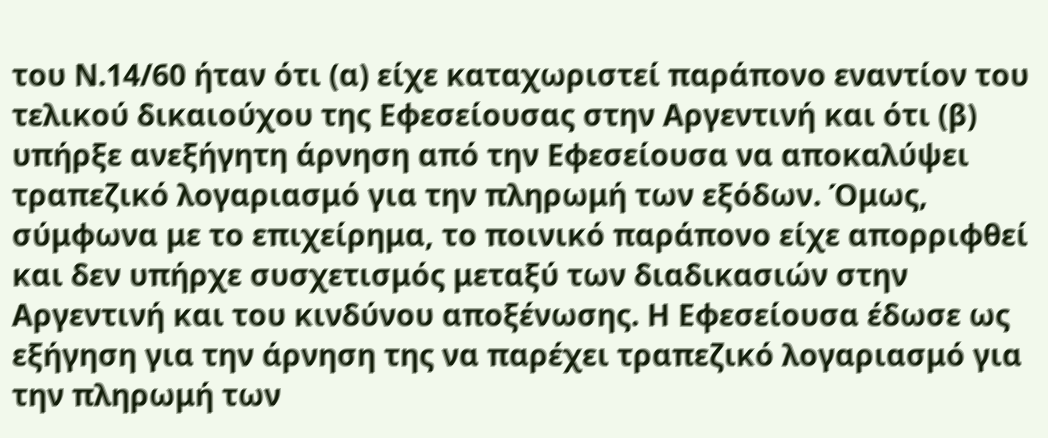του Ν.14/60 ήταν ότι (α) είχε καταχωριστεί παράπονο εναντίον του τελικού δικαιούχου της Εφεσείουσας στην Αργεντινή και ότι (β) υπήρξε ανεξήγητη άρνηση από την Εφεσείουσα να αποκαλύψει τραπεζικό λογαριασμό για την πληρωμή των εξόδων. Όμως, σύμφωνα με το επιχείρημα, το ποινικό παράπονο είχε απορριφθεί και δεν υπήρχε συσχετισμός μεταξύ των διαδικασιών στην Αργεντινή και του κινδύνου αποξένωσης. Η Εφεσείουσα έδωσε ως εξήγηση για την άρνηση της να παρέχει τραπεζικό λογαριασμό για την πληρωμή των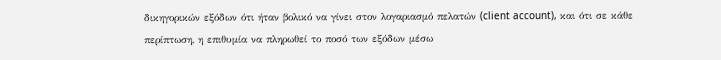δικηγορικών εξόδων ότι ήταν βολικό να γίνει στον λογαριασμό πελατών (client account), και ότι σε κάθε περίπτωση, η επιθυμία να πληρωθεί το ποσό των εξόδων μέσω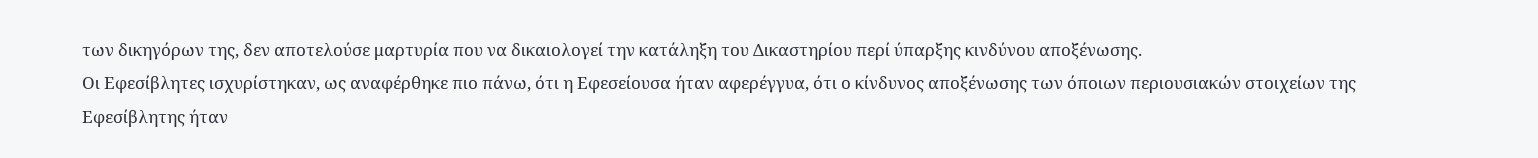των δικηγόρων της, δεν αποτελούσε μαρτυρία που να δικαιολογεί την κατάληξη του Δικαστηρίου περί ύπαρξης κινδύνου αποξένωσης.
Οι Εφεσίβλητες ισχυρίστηκαν, ως αναφέρθηκε πιο πάνω, ότι η Εφεσείουσα ήταν αφερέγγυα, ότι ο κίνδυνος αποξένωσης των όποιων περιουσιακών στοιχείων της Εφεσίβλητης ήταν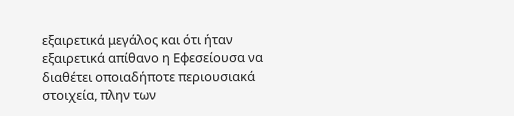εξαιρετικά μεγάλος και ότι ήταν εξαιρετικά απίθανο η Εφεσείουσα να διαθέτει οποιαδήποτε περιουσιακά στοιχεία, πλην των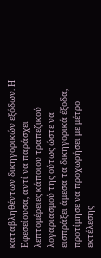καταβληθέντων δικηγορικών εξόδων. Η Εφεσείουσα, αντί να παράσχει λεπτομέρειες κάποιου τραπεζικού λογαριασμού της ούτως ώστε να εισπράξει άμεσα τα δικηγορικά έξοδα, προτίμησε να προχωρήσει με μέτρο εκτέλεσης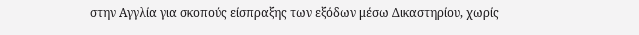στην Αγγλία για σκοπούς είσπραξης των εξόδων μέσω Δικαστηρίου, χωρίς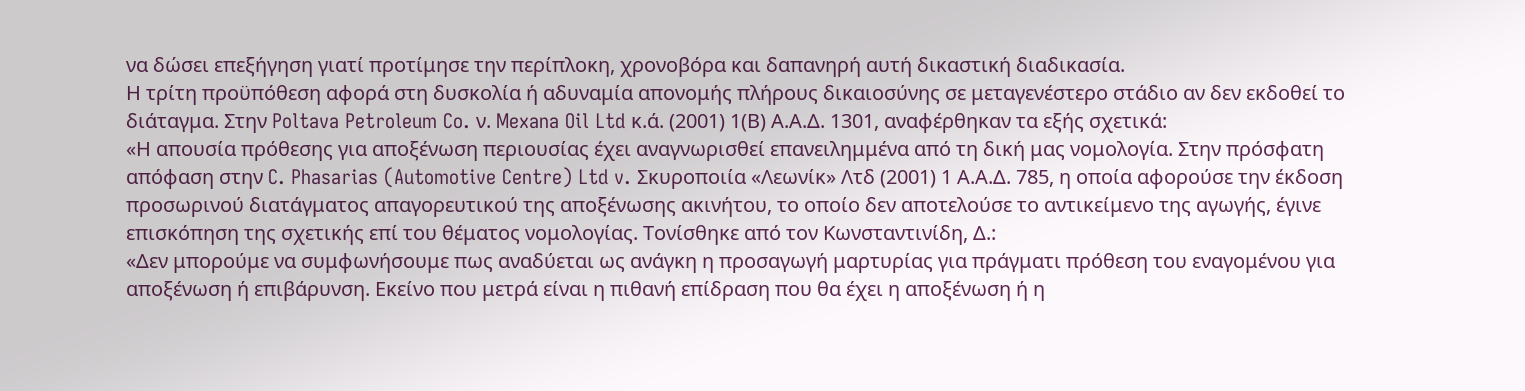να δώσει επεξήγηση γιατί προτίμησε την περίπλοκη, χρονοβόρα και δαπανηρή αυτή δικαστική διαδικασία.
Η τρίτη προϋπόθεση αφορά στη δυσκολία ή αδυναμία απονομής πλήρους δικαιοσύνης σε μεταγενέστερο στάδιο αν δεν εκδοθεί το διάταγμα. Στην Poltava Petroleum Co. ν. Mexana Oil Ltd κ.ά. (2001) 1(Β) Α.Α.Δ. 1301, αναφέρθηκαν τα εξής σχετικά:
«Η απουσία πρόθεσης για αποξένωση περιουσίας έχει αναγνωρισθεί επανειλημμένα από τη δική μας νομολογία. Στην πρόσφατη απόφαση στην C. Phasarias (Automotive Centre) Ltd v. Σκυροποιία «Λεωνίκ» Λτδ (2001) 1 Α.Α.Δ. 785, η οποία αφορούσε την έκδοση προσωρινού διατάγματος απαγορευτικού της αποξένωσης ακινήτου, το οποίο δεν αποτελούσε το αντικείμενο της αγωγής, έγινε επισκόπηση της σχετικής επί του θέματος νομολογίας. Τονίσθηκε από τον Κωνσταντινίδη, Δ.:
«Δεν μπορούμε να συμφωνήσουμε πως αναδύεται ως ανάγκη η προσαγωγή μαρτυρίας για πράγματι πρόθεση του εναγομένου για αποξένωση ή επιβάρυνση. Εκείνο που μετρά είναι η πιθανή επίδραση που θα έχει η αποξένωση ή η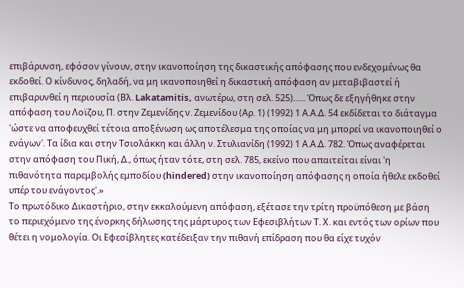επιβάρυνση, εφόσον γίνουν, στην ικανοποίηση της δικαστικής απόφασης που ενδεχομένως θα εκδοθεί. Ο κίνδυνος, δηλαδή, να μη ικανοποιηθεί η δικαστική απόφαση αν μεταβιβαστεί ή επιβαρυνθεί η περιουσία (Βλ. Lakatamitis, ανωτέρω, στη σελ. 525)...... Όπως δε εξηγήθηκε στην απόφαση του Λοϊζου, Π. στην Ζεμενίδης ν. Ζεμενίδου (Αρ. 1) (1992) 1 Α.Α.Δ. 54 εκδίδεται το διάταγμα 'ώστε να αποφευχθεί τέτοια αποξένωση ως αποτέλεσμα της οποίας να μη μπορεί να ικανοποιηθεί ο ενάγων'. Τα ίδια και στην Τσιολάκκη και άλλη ν. Στυλιανίδη (1992) 1 Α.Α.Δ. 782. Όπως αναφέρεται στην απόφαση του Πική, Δ., όπως ήταν τότε, στη σελ. 785, εκείνο που απαιτείται είναι 'η πιθανότητα παρεμβολής εμποδίου (hindered) στην ικανοποίηση απόφασης η οποία ήθελε εκδοθεί υπέρ του ενάγοντος'.»
Το πρωτόδικο Δικαστήριο, στην εκκαλούμενη απόφαση, εξέτασε την τρίτη προϋπόθεση με βάση το περιεχόμενο της ένορκης δήλωσης της μάρτυρος των Εφεσιβλήτων Τ. Χ. και εντός των ορίων που θέτει η νομολογία. Οι Εφεσίβλητες κατέδειξαν την πιθανή επίδραση που θα είχε τυχόν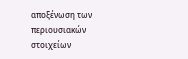αποξένωση των περιουσιακών στοιχείων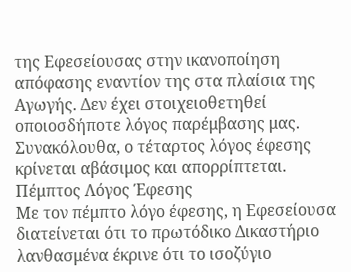της Εφεσείουσας στην ικανοποίηση απόφασης εναντίον της στα πλαίσια της Αγωγής. Δεν έχει στοιχειοθετηθεί οποιοσδήποτε λόγος παρέμβασης μας.
Συνακόλουθα, ο τέταρτος λόγος έφεσης κρίνεται αβάσιμος και απορρίπτεται.
Πέμπτος Λόγος Έφεσης
Με τον πέμπτο λόγο έφεσης, η Εφεσείουσα διατείνεται ότι το πρωτόδικο Δικαστήριο λανθασμένα έκρινε ότι το ισοζύγιο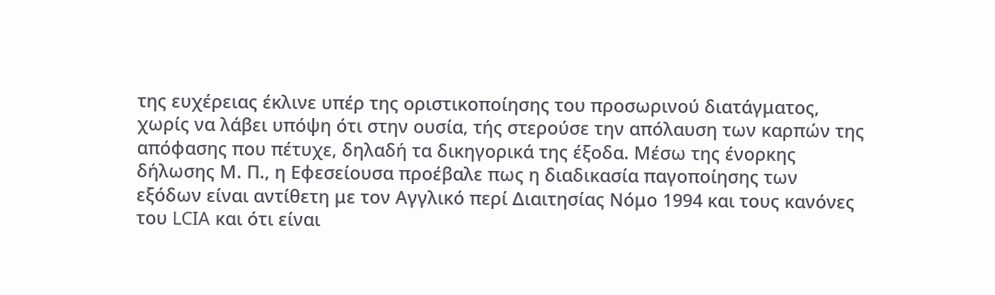της ευχέρειας έκλινε υπέρ της οριστικοποίησης του προσωρινού διατάγματος, χωρίς να λάβει υπόψη ότι στην ουσία, τής στερούσε την απόλαυση των καρπών της απόφασης που πέτυχε, δηλαδή τα δικηγορικά της έξοδα. Μέσω της ένορκης δήλωσης Μ. Π., η Εφεσείουσα προέβαλε πως η διαδικασία παγοποίησης των εξόδων είναι αντίθετη με τον Αγγλικό περί Διαιτησίας Νόμο 1994 και τους κανόνες του LCIA και ότι είναι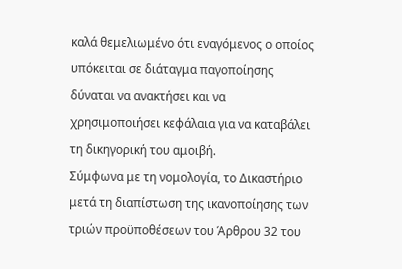καλά θεμελιωμένο ότι εναγόμενος ο οποίος υπόκειται σε διάταγμα παγοποίησης δύναται να ανακτήσει και να χρησιμοποιήσει κεφάλαια για να καταβάλει τη δικηγορική του αμοιβή.
Σύμφωνα με τη νομολογία, το Δικαστήριο μετά τη διαπίστωση της ικανοποίησης των τριών προϋποθέσεων του Άρθρου 32 του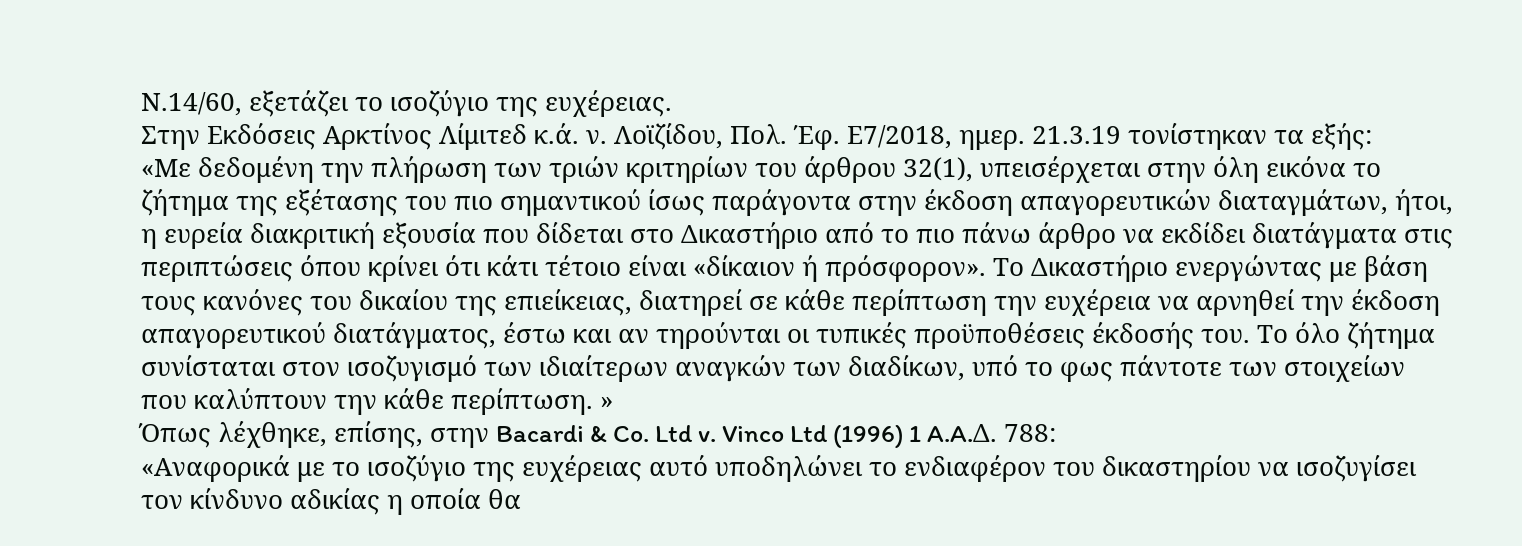Ν.14/60, εξετάζει το ισοζύγιο της ευχέρειας.
Στην Εκδόσεις Αρκτίνος Λίμιτεδ κ.ά. ν. Λοϊζίδου, Πολ. Έφ. Ε7/2018, ημερ. 21.3.19 τονίστηκαν τα εξής:
«Με δεδομένη την πλήρωση των τριών κριτηρίων του άρθρου 32(1), υπεισέρχεται στην όλη εικόνα το ζήτημα της εξέτασης του πιο σημαντικού ίσως παράγοντα στην έκδοση απαγορευτικών διαταγμάτων, ήτοι, η ευρεία διακριτική εξουσία που δίδεται στο Δικαστήριο από το πιο πάνω άρθρο να εκδίδει διατάγματα στις περιπτώσεις όπου κρίνει ότι κάτι τέτοιο είναι «δίκαιον ή πρόσφορον». Το Δικαστήριο ενεργώντας με βάση τους κανόνες του δικαίου της επιείκειας, διατηρεί σε κάθε περίπτωση την ευχέρεια να αρνηθεί την έκδοση απαγορευτικού διατάγματος, έστω και αν τηρούνται οι τυπικές προϋποθέσεις έκδοσής του. Το όλο ζήτημα συνίσταται στον ισοζυγισμό των ιδιαίτερων αναγκών των διαδίκων, υπό το φως πάντοτε των στοιχείων που καλύπτουν την κάθε περίπτωση. »
Όπως λέχθηκε, επίσης, στην Bacardi & Co. Ltd v. Vinco Ltd (1996) 1 A.A.Δ. 788:
«Αναφορικά με το ισοζύγιο της ευχέρειας αυτό υποδηλώνει το ενδιαφέρον του δικαστηρίου να ισοζυγίσει τον κίνδυνο αδικίας η οποία θα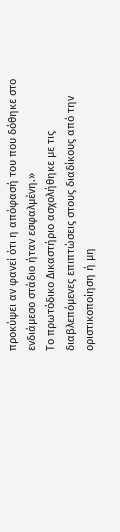προκύψει αν φανεί ότι η απόφασή του που δόθηκε στο ενδιάμεσο στάδιο ήταν εσφαλμένη.»
Το πρωτόδικο Δικαστήριο ασχολήθηκε με τις διαβλεπόμενες επιπτώσεις στους διαδίκους από την οριστικοποίηση ή μη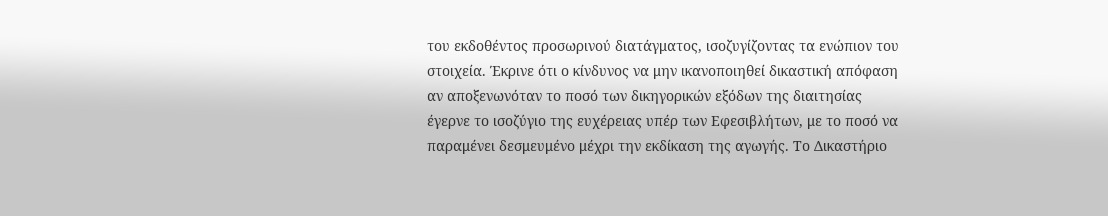του εκδοθέντος προσωρινού διατάγματος, ισοζυγίζοντας τα ενώπιον του στοιχεία. Έκρινε ότι ο κίνδυνος να μην ικανοποιηθεί δικαστική απόφαση αν αποξενωνόταν το ποσό των δικηγορικών εξόδων της διαιτησίας έγερνε το ισοζύγιο της ευχέρειας υπέρ των Εφεσιβλήτων, με το ποσό να παραμένει δεσμευμένο μέχρι την εκδίκαση της αγωγής. Το Δικαστήριο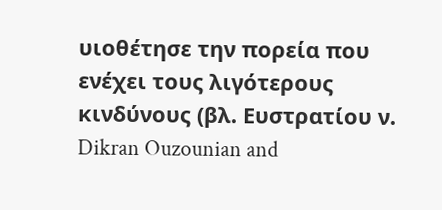υιοθέτησε την πορεία που ενέχει τους λιγότερους κινδύνους (βλ. Ευστρατίου ν. Dikran Ouzounian and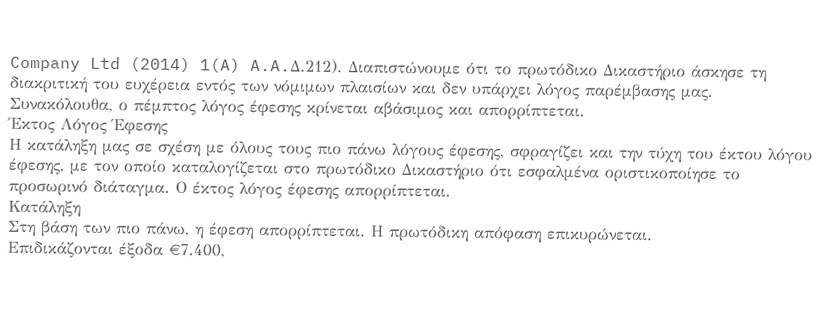Company Ltd (2014) 1(A) A.A.Δ.212). Διαπιστώνουμε ότι το πρωτόδικο Δικαστήριο άσκησε τη διακριτική του ευχέρεια εντός των νόμιμων πλαισίων και δεν υπάρχει λόγος παρέμβασης μας.
Συνακόλουθα, ο πέμπτος λόγος έφεσης κρίνεται αβάσιμος και απορρίπτεται.
Έκτος Λόγος Έφεσης
Η κατάληξη μας σε σχέση με όλους τους πιο πάνω λόγους έφεσης, σφραγίζει και την τύχη του έκτου λόγου έφεσης, με τον οποίο καταλογίζεται στο πρωτόδικο Δικαστήριο ότι εσφαλμένα οριστικοποίησε το προσωρινό διάταγμα. Ο έκτος λόγος έφεσης απορρίπτεται.
Κατάληξη
Στη βάση των πιο πάνω, η έφεση απορρίπτεται. Η πρωτόδικη απόφαση επικυρώνεται.
Επιδικάζονται έξοδα €7.400,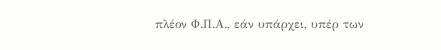πλέον Φ.Π.Α., εάν υπάρχει, υπέρ των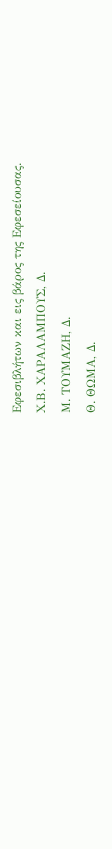Εφεσιβλήτων και εις βάρος της Εφεσείουσας.
Χ.Β. ΧΑΡΑΛΑΜΠΟΥΣ, Δ.
Μ. ΤΟΥΜΑΖΗ, Δ.
Θ. ΘΩΜΑ, Δ.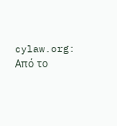cylaw.org: Από το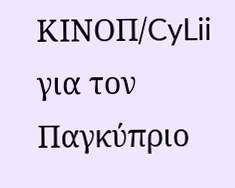ΚΙΝOΠ/CyLii για τον Παγκύπριο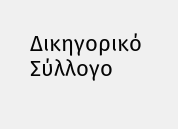Δικηγορικό Σύλλογο